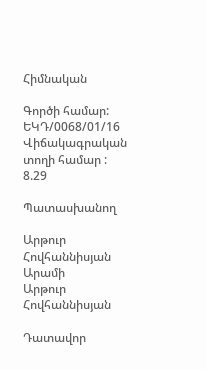Հիմնական

Գործի համար: ԵԿԴ/0068/01/16
Վիճակագրական տողի համար : 8.29

Պատասխանող

Արթուր Հովհաննիսյան Արամի
Արթուր Հովհաննիսյան

Դատավոր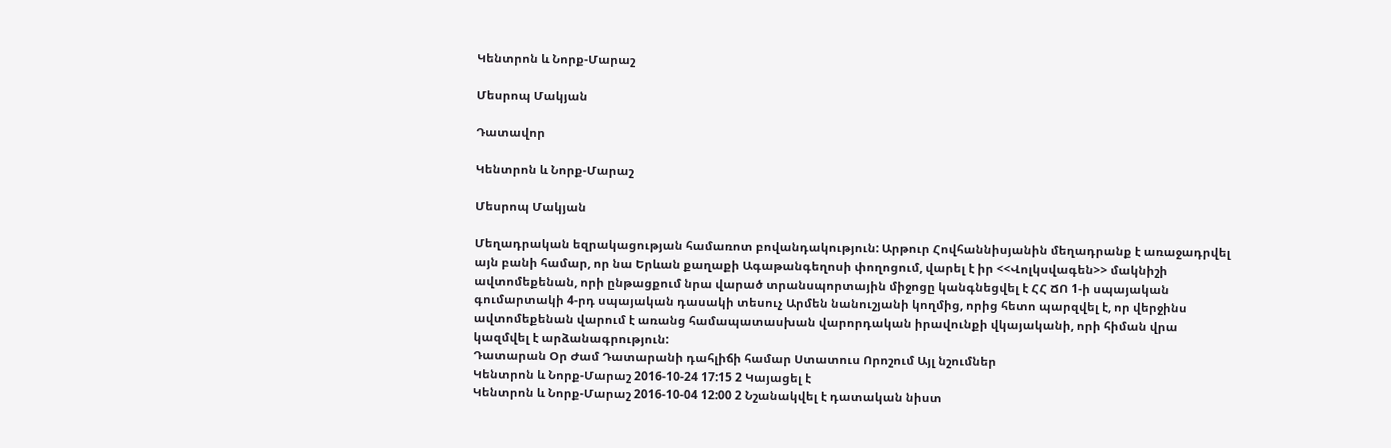Կենտրոն և Նորք-Մարաշ

Մեսրոպ Մակյան

Դատավոր

Կենտրոն և Նորք-Մարաշ

Մեսրոպ Մակյան

Մեղադրական եզրակացության համառոտ բովանդակություն: Արթուր Հովհաննիսյանին մեղադրանք է առաջադրվել այն բանի համար, որ նա Երևան քաղաքի Ագաթանգեղոսի փողոցում, վարել է իր <<Վոլկսվագեն>> մակնիշի ավտոմեքենան, որի ընթացքում նրա վարած տրանսպորտային միջոցը կանգնեցվել է ՀՀ ՃՈ 1-ի սպայական գումարտակի 4-րդ սպայական դասակի տեսուչ Արմեն նանուշյանի կողմից, որից հետո պարզվել է, որ վերջինս ավտոմեքենան վարում է առանց համապատասխան վարորդական իրավունքի վկայականի, որի հիման վրա կազմվել է արձանագրություն:
Դատարան Օր Ժամ Դատարանի դահլիճի համար Ստատուս Որոշում Այլ նշումներ
Կենտրոն և Նորք-Մարաշ 2016-10-24 17:15 2 Կայացել է
Կենտրոն և Նորք-Մարաշ 2016-10-04 12:00 2 Նշանակվել է դատական նիստ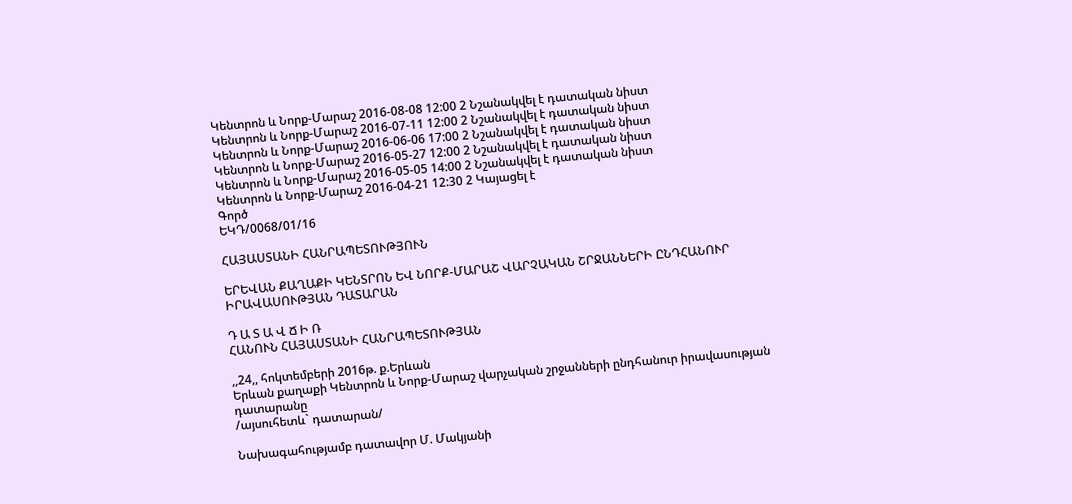Կենտրոն և Նորք-Մարաշ 2016-08-08 12:00 2 Նշանակվել է դատական նիստ
Կենտրոն և Նորք-Մարաշ 2016-07-11 12:00 2 Նշանակվել է դատական նիստ
Կենտրոն և Նորք-Մարաշ 2016-06-06 17:00 2 Նշանակվել է դատական նիստ
Կենտրոն և Նորք-Մարաշ 2016-05-27 12:00 2 Նշանակվել է դատական նիստ
Կենտրոն և Նորք-Մարաշ 2016-05-05 14:00 2 Նշանակվել է դատական նիստ
Կենտրոն և Նորք-Մարաշ 2016-04-21 12:30 2 Կայացել է
Գործ
ԵԿԴ/0068/01/16

ՀԱՅԱՍՏԱՆԻ ՀԱՆՐԱՊԵՏՈՒԹՅՈՒՆ

ԵՐԵՎԱՆ ՔԱՂԱՔԻ ԿԵՆՏՐՈՆ ԵՎ ՆՈՐՔ-ՄԱՐԱՇ ՎԱՐՉԱԿԱՆ ՇՐՋԱՆՆԵՐԻ ԸՆԴՀԱՆՈՒՐ ԻՐԱՎԱՍՈՒԹՅԱՆ ԴԱՏԱՐԱՆ

Դ Ա Տ Ա Վ Ճ Ի Ռ
ՀԱՆՈՒՆ ՀԱՅԱՍՏԱՆԻ ՀԱՆՐԱՊԵՏՈՒԹՅԱՆ

,,24,, հոկտեմբերի 2016թ. ք.Երևան
Երևան քաղաքի Կենտրոն և Նորք-Մարաշ վարչական շրջանների ընդհանուր իրավասության դատարանը
/այսուհետև` դատարան/

Նախագահությամբ դատավոր Մ. Մակյանի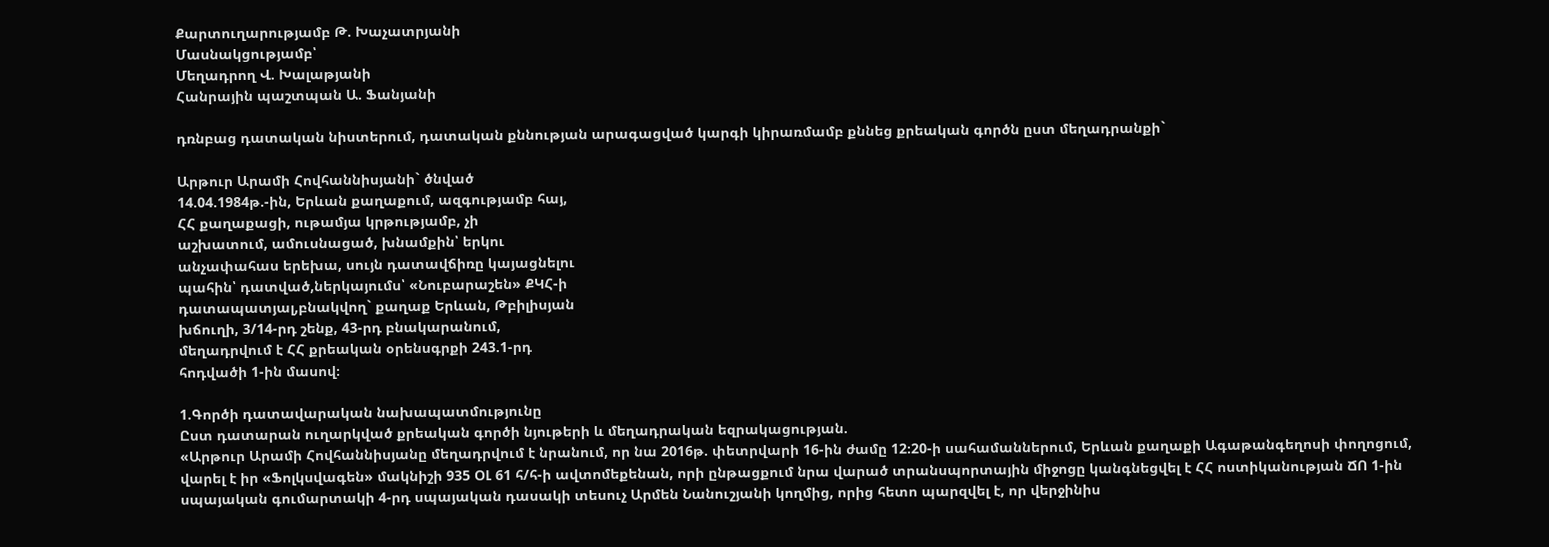Քարտուղարությամբ Թ. Խաչատրյանի
Մասնակցությամբ՝
Մեղադրող Վ. Խալաթյանի
Հանրային պաշտպան Ա. Ֆանյանի

դռնբաց դատական նիստերում, դատական քննության արագացված կարգի կիրառմամբ քննեց քրեական գործն ըստ մեղադրանքի`

Արթուր Արամի Հովհաննիսյանի` ծնված
14.04.1984թ.-ին, Երևան քաղաքում, ազգությամբ հայ,
ՀՀ քաղաքացի, ութամյա կրթությամբ, չի
աշխատում, ամուսնացած, խնամքին՝ երկու
անչափահաս երեխա, սույն դատավճիռը կայացնելու
պահին՝ դատված,ներկայումս՝ «Նուբարաշեն» ՔԿՀ-ի
դատապատյալ,բնակվող` քաղաք Երևան, Թբիլիսյան
խճուղի, 3/14-րդ շենք, 43-րդ բնակարանում,
մեղադրվում է ՀՀ քրեական օրենսգրքի 243.1-րդ
հոդվածի 1-ին մասով։

1.Գործի դատավարական նախապատմությունը
Ըստ դատարան ուղարկված քրեական գործի նյութերի և մեղադրական եզրակացության.
«Արթուր Արամի Հովհաննիսյանը մեղադրվում է նրանում, որ նա 2016թ. փետրվարի 16-ին ժամը 12։20-ի սահամաններում, Երևան քաղաքի Ագաթանգեղոսի փողոցում, վարել է իր «Ֆոլկսվագեն» մակնիշի 935 ՕԼ 61 հ/հ-ի ավտոմեքենան, որի ընթացքում նրա վարած տրանսպորտային միջոցը կանգնեցվել է ՀՀ ոստիկանության ՃՈ 1-ին սպայական գումարտակի 4-րդ սպայական դասակի տեսուչ Արմեն Նանուշյանի կողմից, որից հետո պարզվել է, որ վերջինիս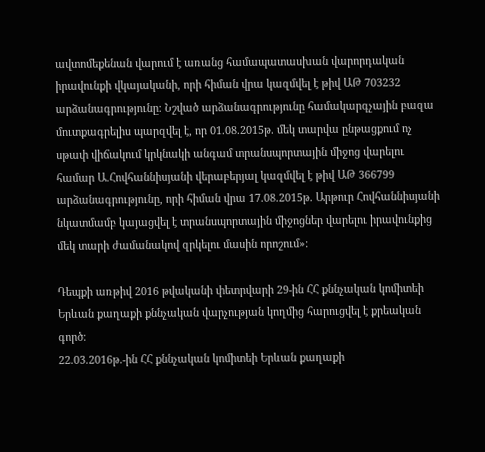ավտոմեքենան վարում է առանց համապատասխան վարորդական իրավունքի վկայականի, որի հիման վրա կազմվել է թիվ ԱԹ 703232 արձանագրությունը։ Նշված արձանագրությունը համակարգչային բազա մուտքագրելիս պարզվել է, որ 01.08.2015թ. մեկ տարվա ընթացքում ոչ սթափ վիճակում կրկնակի անգամ տրանսպորտային միջոց վարելու համար Ա.Հովհաննիսյանի վերաբերյալ կազմվել է թիվ ԱԹ 366799 արձանագրությունը, որի հիման վրա 17.08.2015թ. Արթուր Հովհաննիսյանի նկատմամբ կայացվել է տրանսպորտային միջոցներ վարելու իրավունքից մեկ տարի ժամանակով զրկելու մասին որոշում»։

Դեպքի առթիվ 2016 թվականի փետրվարի 29-ին ՀՀ քննչական կոմիտեի Երևան քաղաքի քննչական վարչության կողմից հարուցվել է քրեական գործ։
22.03.2016թ.-ին ՀՀ քննչական կոմիտեի Երևան քաղաքի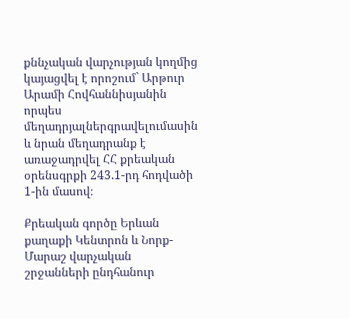քննչական վարչության կողմից կայացվել է որոշում` Արթուր Արամի Հովհաննիսյանին որպես մեղադրյալներգրավելումասին և նրան մեղադրանք է առաջադրվել ՀՀ քրեական օրենսգրքի 243.1-րդ հոդվածի 1-ին մասով։

Քրեական գործը Երևան քաղաքի Կենտրոն և Նորք-Մարաշ վարչական շրջանների ընդհանուր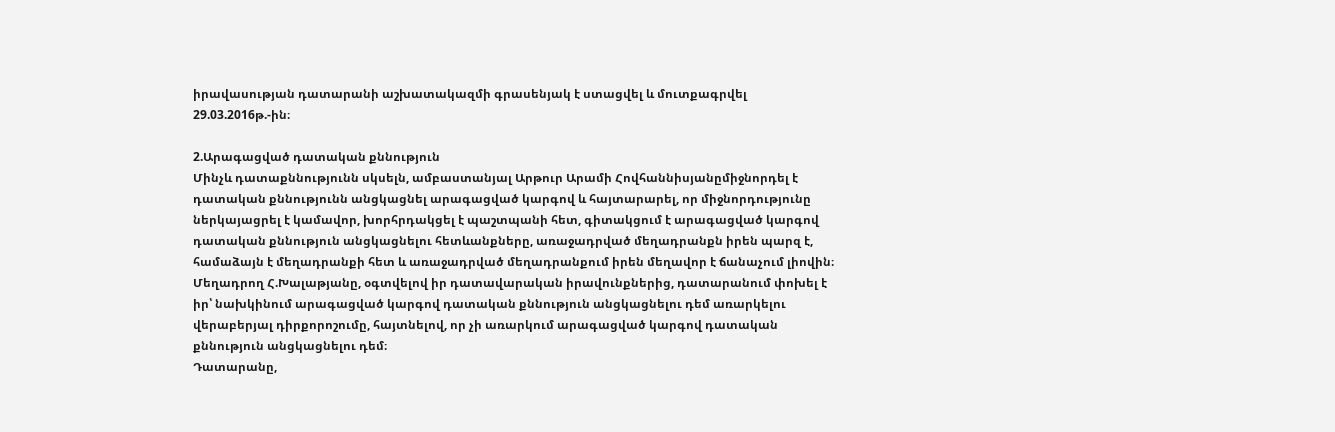իրավասության դատարանի աշխատակազմի գրասենյակ է ստացվել և մուտքագրվել 29.03.2016թ.-ին։

2.Արագացված դատական քննություն
Մինչև դատաքննությունն սկսելն, ամբաստանյալ Արթուր Արամի Հովհաննիսյանըմիջնորդել է դատական քննությունն անցկացնել արագացված կարգով և հայտարարել, որ միջնորդությունը ներկայացրել է կամավոր, խորհրդակցել է պաշտպանի հետ, գիտակցում է արագացված կարգով դատական քննություն անցկացնելու հետևանքները, առաջադրված մեղադրանքն իրեն պարզ է, համաձայն է մեղադրանքի հետ և առաջադրված մեղադրանքում իրեն մեղավոր է ճանաչում լիովին։
Մեղադրող Հ.Խալաթյանը, օգտվելով իր դատավարական իրավունքներից, դատարանում փոխել է իր՝ նախկինում արագացված կարգով դատական քննություն անցկացնելու դեմ առարկելու վերաբերյալ դիրքորոշումը, հայտնելով, որ չի առարկում արագացված կարգով դատական քննություն անցկացնելու դեմ։
Դատարանը,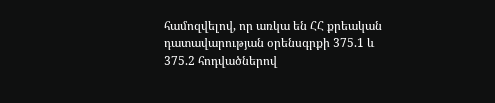համոզվելով, որ առկա են ՀՀ քրեական դատավարության օրենսգրքի 375.1 և 375.2 հոդվածներով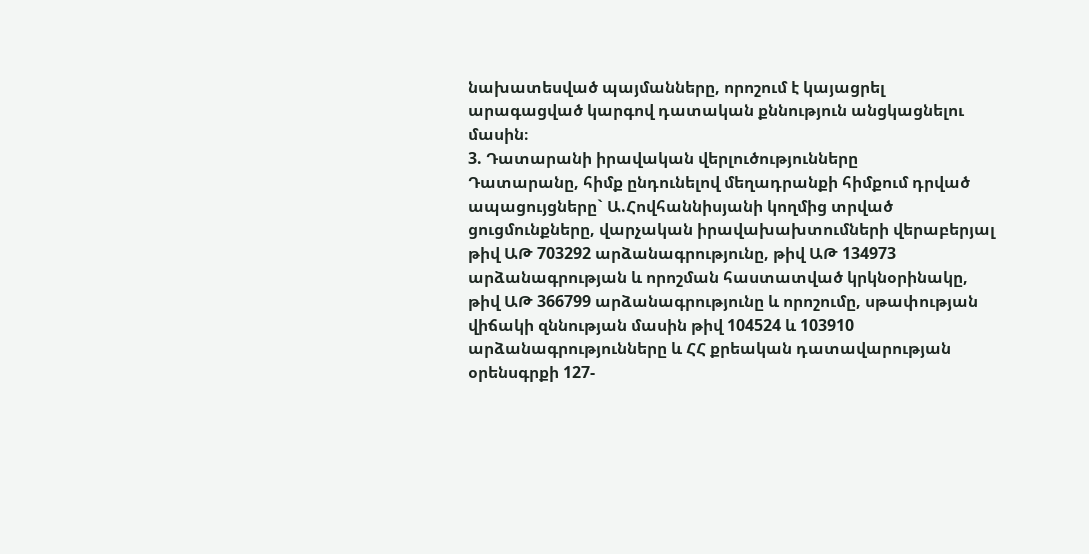նախատեսված պայմանները, որոշում է կայացրել արագացված կարգով դատական քննություն անցկացնելու մասին։
3. Դատարանի իրավական վերլուծությունները
Դատարանը, հիմք ընդունելով մեղադրանքի հիմքում դրված ապացույցները` Ա.Հովհաննիսյանի կողմից տրված ցուցմունքները, վարչական իրավախախտումների վերաբերյալ թիվ ԱԹ 703292 արձանագրությունը, թիվ ԱԹ 134973 արձանագրության և որոշման հաստատված կրկնօրինակը, թիվ ԱԹ 366799 արձանագրությունը և որոշումը, սթափության վիճակի զննության մասին թիվ 104524 և 103910 արձանագրությունները և ՀՀ քրեական դատավարության օրենսգրքի 127-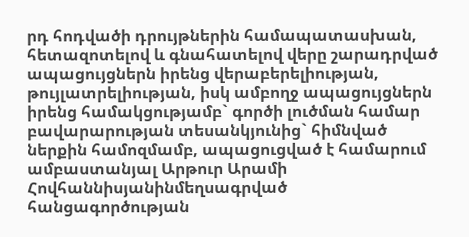րդ հոդվածի դրույթներին համապատասխան, հետազոտելով և գնահատելով վերը շարադրված ապացույցներն իրենց վերաբերելիության, թույլատրելիության, իսկ ամբողջ ապացույցներն իրենց համակցությամբ` գործի լուծման համար բավարարության տեսանկյունից` հիմնված ներքին համոզմամբ, ապացուցված է համարում ամբաստանյալ Արթուր Արամի Հովհաննիսյանինմեղսագրված հանցագործության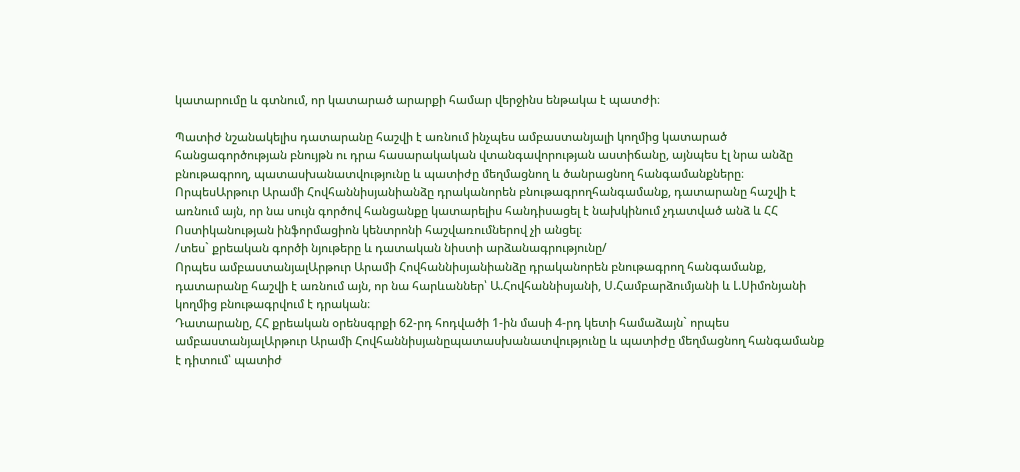կատարումը և գտնում, որ կատարած արարքի համար վերջինս ենթակա է պատժի։

Պատիժ նշանակելիս դատարանը հաշվի է առնում ինչպես ամբաստանյալի կողմից կատարած հանցագործության բնույթն ու դրա հասարակական վտանգավորության աստիճանը, այնպես էլ նրա անձը բնութագրող, պատասխանատվությունը և պատիժը մեղմացնող և ծանրացնող հանգամանքները։
ՈրպեսԱրթուր Արամի Հովհաննիսյանիանձը դրականորեն բնութագրողհանգամանք, դատարանը հաշվի է առնում այն, որ նա սույն գործով հանցանքը կատարելիս հանդիսացել է նախկինում չդատված անձ և ՀՀ Ոստիկանության ինֆորմացիոն կենտրոնի հաշվառումներով չի անցել։
/տես` քրեական գործի նյութերը և դատական նիստի արձանագրությունը/
Որպես ամբաստանյալԱրթուր Արամի Հովհաննիսյանիանձը դրականորեն բնութագրող հանգամանք, դատարանը հաշվի է առնում այն, որ նա հարևաններ՝ Ա.Հովհաննիսյանի, Ս.Համբարձումյանի և Լ.Սիմոնյանի կողմից բնութագրվում է դրական։
Դատարանը, ՀՀ քրեական օրենսգրքի 62-րդ հոդվածի 1-ին մասի 4-րդ կետի համաձայն` որպես ամբաստանյալԱրթուր Արամի Հովհաննիսյանըպատասխանատվությունը և պատիժը մեղմացնող հանգամանք է դիտում՝ պատիժ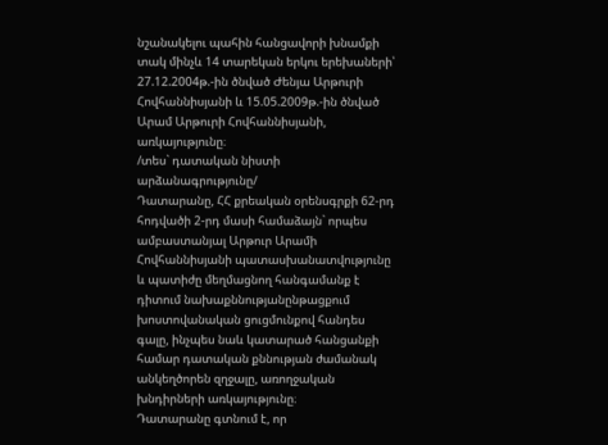նշանակելու պահին հանցավորի խնամքի տակ մինչև 14 տարեկան երկու երեխաների՝ 27.12.2004թ.-ին ծնված Ժենյա Արթուրի Հովհաննիսյանի և 15.05.2009թ.-ին ծնված Արամ Արթուրի Հովհաննիսյանի, առկայությունը։
/տես` դատական նիստի արձանագրությունը/
Դատարանը, ՀՀ քրեական օրենսգրքի 62-րդ հոդվածի 2-րդ մասի համաձայն` որպես ամբաստանյալ Արթուր Արամի Հովհաննիսյանի պատասխանատվությունը և պատիժը մեղմացնող հանգամանք է դիտում նախաքննությանընթացքում խոստովանական ցուցմունքով հանդես գալը, ինչպես նաև կատարած հանցանքի համար դատական քննության ժամանակ անկեղծորեն զղջալը, առողջական խնդիրների առկայությունը։
Դատարանը գտնում է, որ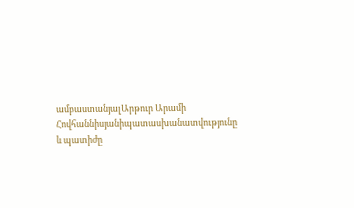ամբաստանյալԱրթուր Արամի Հովհաննիսյանիպատասխանատվությունը և պատիժը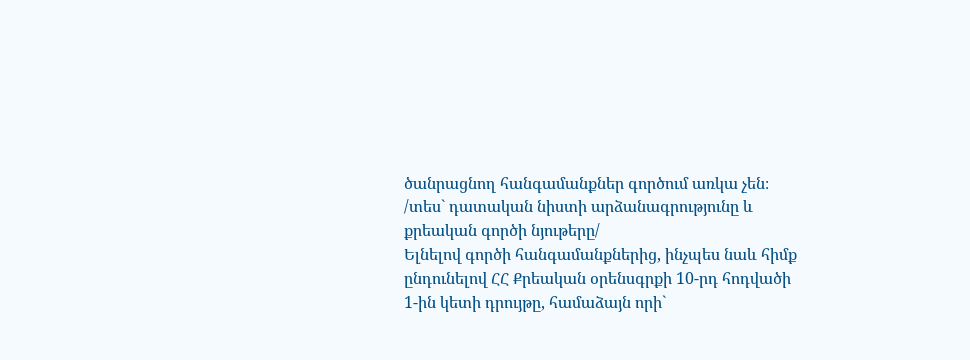ծանրացնող հանգամանքներ գործում առկա չեն։
/տես` դատական նիստի արձանագրությունը և քրեական գործի նյութերը/
Ելնելով գործի հանգամանքներից, ինչպես նաև հիմք ընդունելով ՀՀ Քրեական օրենսգրքի 10-րդ հոդվածի 1-ին կետի դրույթը, համաձայն որի`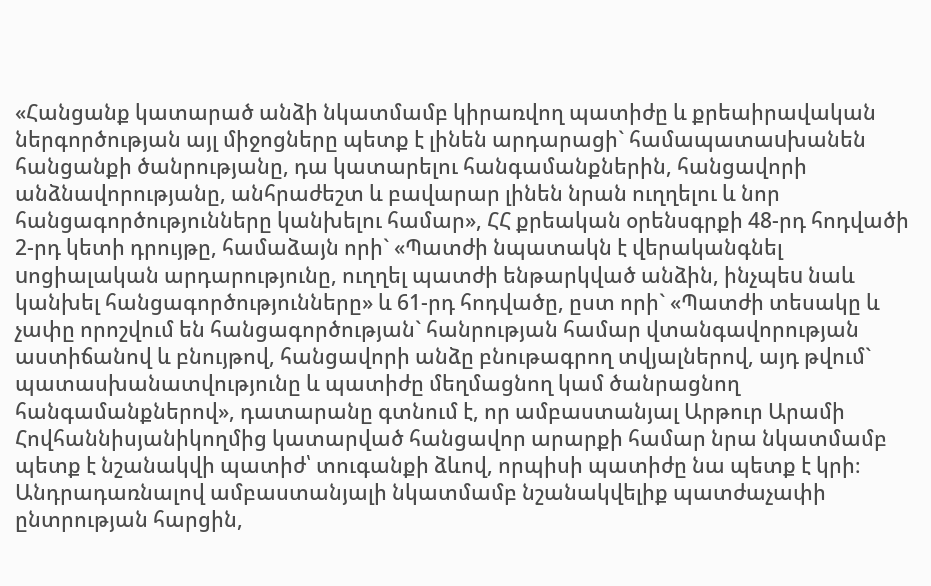«Հանցանք կատարած անձի նկատմամբ կիրառվող պատիժը և քրեաիրավական ներգործության այլ միջոցները պետք է լինեն արդարացի` համապատաuխանեն հանցանքի ծանրությանը, դա կատարելու հանգամանքներին, հանցավորի անձնավորությանը, անհրաժեշտ և բավարար լինեն նրան ուղղելու և նոր հանցագործությունները կանխելու համար», ՀՀ քրեական օրենսգրքի 48-րդ հոդվածի 2-րդ կետի դրույթը, համաձայն որի` «Պատժի նպատակն է վերականգնել uոցիալական արդարությունը, ուղղել պատժի ենթարկված անձին, ինչպեu նաև կանխել հանցագործությունները» և 61-րդ հոդվածը, ըստ որի` «Պատժի տեսակը և չափը որոշվում են հանցագործության` հանրության համար վտանգավորության աստիճանով և բնույթով, հանցավորի անձը բնութագրող տվյալներով, այդ թվում` պատասխանատվությունը և պատիժը մեղմացնող կամ ծանրացնող հանգամանքներով», դատարանը գտնում է, որ ամբաստանյալ Արթուր Արամի Հովհաննիսյանիկողմից կատարված հանցավոր արարքի համար նրա նկատմամբ պետք է նշանակվի պատիժ՝ տուգանքի ձևով, որպիսի պատիժը նա պետք է կրի։
Անդրադառնալով ամբաստանյալի նկատմամբ նշանակվելիք պատժաչափի ընտրության հարցին,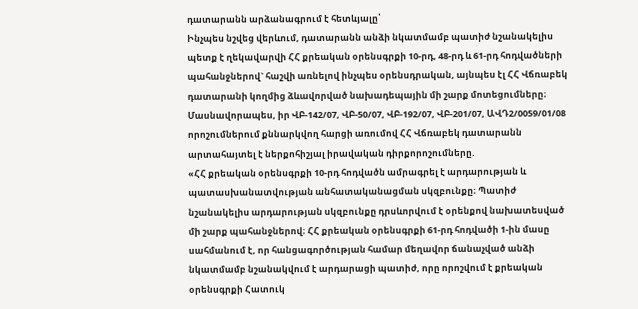դատարանն արձանագրում է հետևյալը՝
Ինչպես նշվեց վերևում, դատարանն անձի նկատմամբ պատիժ նշանակելիս պետք է ղեկավարվի ՀՀ քրեական օրենսգրքի 10-րդ, 48-րդ և 61-րդ հոդվածների պահանջներով` հաշվի առնելով ինչպես օրենսդրական, այնպես էլ ՀՀ Վճռաբեկ դատարանի կողմից ձևավորված նախադեպային մի շարք մոտեցումները։
Մասնավորապես, իր ՎԲ-142/07, ՎԲ-50/07, ՎԲ-192/07, ՎԲ-201/07, ԱՎԴ2/0059/01/08 որոշումներում քննարկվող հարցի առումով ՀՀ Վճռաբեկ դատարանն արտահայտել է ներքոհիշյալ իրավական դիրքորոշումները.
«ՀՀ քրեական օրենսգրքի 10-րդ հոդվածն ամրագրել է արդարության և պատասխանատվության անհատականացման սկզբունքը։ Պատիժ նշանակելիս արդարության սկզբունքը դրսևորվում է օրենքով նախատեսված մի շարք պահանջներով։ ՀՀ քրեական օրենսգրքի 61-րդ հոդվածի 1-ին մասը սահմանում է, որ հանցագործության համար մեղավոր ճանաչված անձի նկատմամբ նշանակվում է արդարացի պատիժ, որը որոշվում է քրեական օրենսգրքի Հատուկ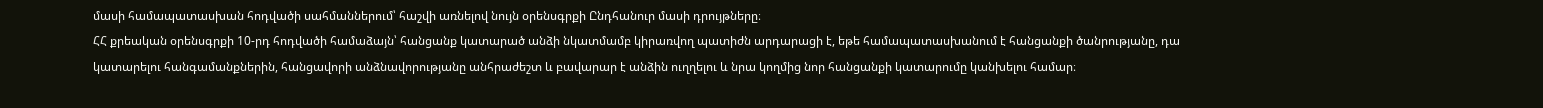մասի համապատասխան հոդվածի սահմաններում՝ հաշվի առնելով նույն օրենսգրքի Ընդհանուր մասի դրույթները։
ՀՀ քրեական օրենսգրքի 10-րդ հոդվածի համաձայն՝ հանցանք կատարած անձի նկատմամբ կիրառվող պատիժն արդարացի է, եթե համապատասխանում է հանցանքի ծանրությանը, դա կատարելու հանգամանքներին, հանցավորի անձնավորությանը անհրաժեշտ և բավարար է անձին ուղղելու և նրա կողմից նոր հանցանքի կատարումը կանխելու համար։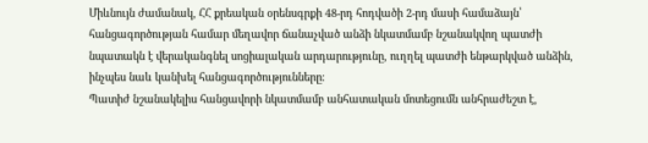Միևնույն ժամանակ, ՀՀ քրեական օրենսգրքի 48-րդ հոդվածի 2-րդ մասի համաձայն՝ հանցագործության համար մեղավոր ճանաչված անձի նկատմամբ նշանակվող պատժի նպատակն է վերականգնել սոցիալական արդարությունը, ուղղել պատժի ենթարկված անձին, ինչպես նաև կանխել հանցագործությունները։
Պատիժ նշանակելիս հանցավորի նկատմամբ անհատական մոտեցումն անհրաժեշտ է,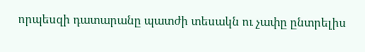որպեսզի դատարանը պատժի տեսակն ու չափը ընտրելիս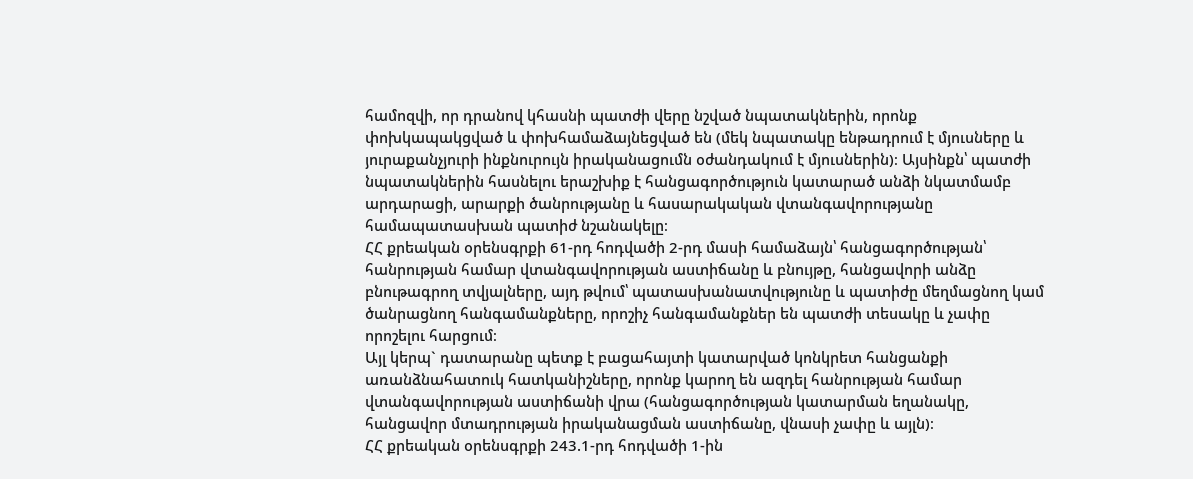համոզվի, որ դրանով կհասնի պատժի վերը նշված նպատակներին, որոնք փոխկապակցված և փոխհամաձայնեցված են (մեկ նպատակը ենթադրում է մյուսները և յուրաքանչյուրի ինքնուրույն իրականացումն օժանդակում է մյուսներին)։ Այսինքն՝ պատժի նպատակներին հասնելու երաշխիք է հանցագործություն կատարած անձի նկատմամբ արդարացի, արարքի ծանրությանը և հասարակական վտանգավորությանը համապատասխան պատիժ նշանակելը։
ՀՀ քրեական օրենսգրքի 61-րդ հոդվածի 2-րդ մասի համաձայն՝ հանցագործության՝ հանրության համար վտանգավորության աստիճանը և բնույթը, հանցավորի անձը բնութագրող տվյալները, այդ թվում՝ պատասխանատվությունը և պատիժը մեղմացնող կամ ծանրացնող հանգամանքները, որոշիչ հանգամանքներ են պատժի տեսակը և չափը որոշելու հարցում։
Այլ կերպ` դատարանը պետք է բացահայտի կատարված կոնկրետ հանցանքի առանձնահատուկ հատկանիշները, որոնք կարող են ազդել հանրության համար վտանգավորության աստիճանի վրա (հանցագործության կատարման եղանակը, հանցավոր մտադրության իրականացման աստիճանը, վնասի չափը և այլն)։
ՀՀ քրեական օրենսգրքի 243.1-րդ հոդվածի 1-ին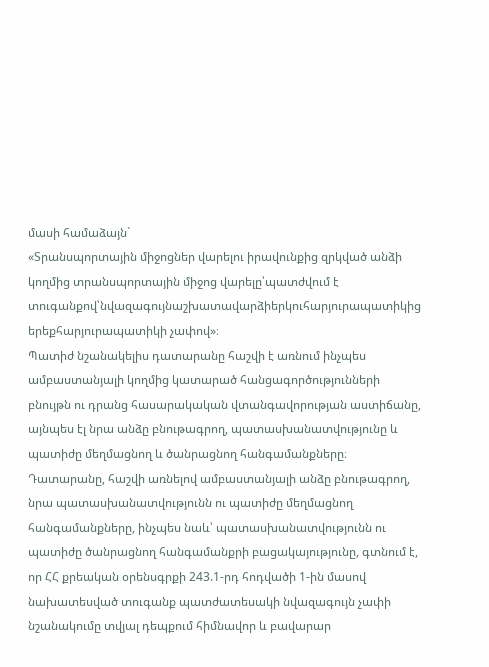մասի համաձայն`
«Տրանսպորտային միջոցներ վարելու իրավունքից զրկված անձի կողմից տրանսպորտային միջոց վարելը՝պատժվում է տուգանքով՝նվազագույնաշխատավարձիերկուհարյուրապատիկից երեքհարյուրապատիկի չափով»։
Պատիժ նշանակելիս դատարանը հաշվի է առնում ինչպես ամբաստանյալի կողմից կատարած հանցագործությունների բնույթն ու դրանց հասարակական վտանգավորության աստիճանը, այնպես էլ նրա անձը բնութագրող, պատասխանատվությունը և պատիժը մեղմացնող և ծանրացնող հանգամանքները։
Դատարանը, հաշվի առնելով ամբաստանյալի անձը բնութագրող, նրա պատասխանատվությունն ու պատիժը մեղմացնող հանգամանքները, ինչպես նաև՝ պատասխանատվությունն ու պատիժը ծանրացնող հանգամանքրի բացակայությունը, գտնում է, որ ՀՀ քրեական օրենսգրքի 243.1-րդ հոդվածի 1-ին մասով նախատեսված տուգանք պատժատեսակի նվազագույն չափի նշանակումը տվյալ դեպքում հիմնավոր և բավարար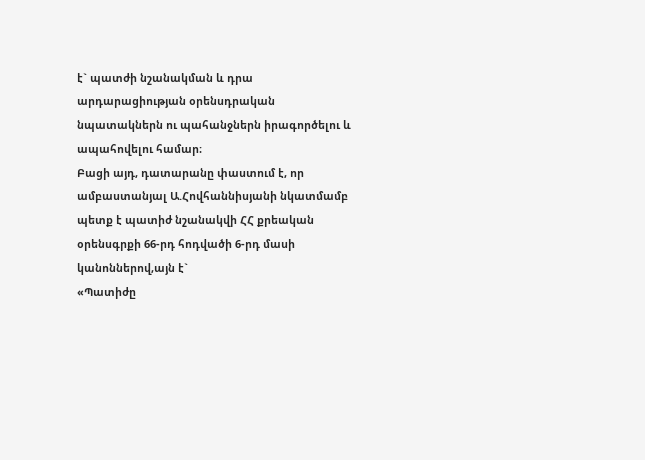է` պատժի նշանակման և դրա արդարացիության օրենսդրական նպատակներն ու պահանջներն իրագործելու և ապահովելու համար։
Բացի այդ, դատարանը փաստում է, որ ամբաստանյալ Ա.Հովհաննիսյանի նկատմամբ պետք է պատիժ նշանակվի ՀՀ քրեական օրենսգրքի 66-րդ հոդվածի 6-րդ մասի կանոններով,այն է`
«Պատիժը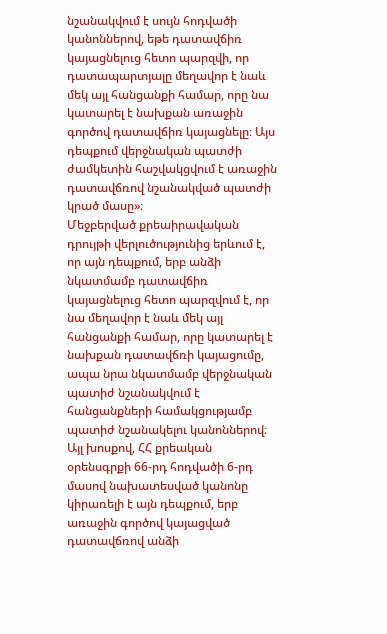նշանակվում է սույն հոդվածի կանոններով, եթե դատավճիռ կայացնելուց հետո պարզվի, որ դատապարտյալը մեղավոր է նաև մեկ այլ հանցանքի համար, որը նա կատարել է նախքան առաջին գործով դատավճիռ կայացնելը։ Այս դեպքում վերջնական պատժի ժամկետին հաշվակցվում է առաջին դատավճռով նշանակված պատժի կրած մասը»։
Մեջբերված քրեաիրավական դրույթի վերլուծությունից երևում է, որ այն դեպքում, երբ անձի նկատմամբ դատավճիռ կայացնելուց հետո պարզվում է, որ նա մեղավոր է նաև մեկ այլ հանցանքի համար, որը կատարել է նախքան դատավճռի կայացումը, ապա նրա նկատմամբ վերջնական պատիժ նշանակվում է հանցանքների համակցությամբ պատիժ նշանակելու կանոններով։
Այլ խոսքով, ՀՀ քրեական օրենսգրքի 66-րդ հոդվածի 6-րդ մասով նախատեսված կանոնը կիրառելի է այն դեպքում, երբ առաջին գործով կայացված դատավճռով անձի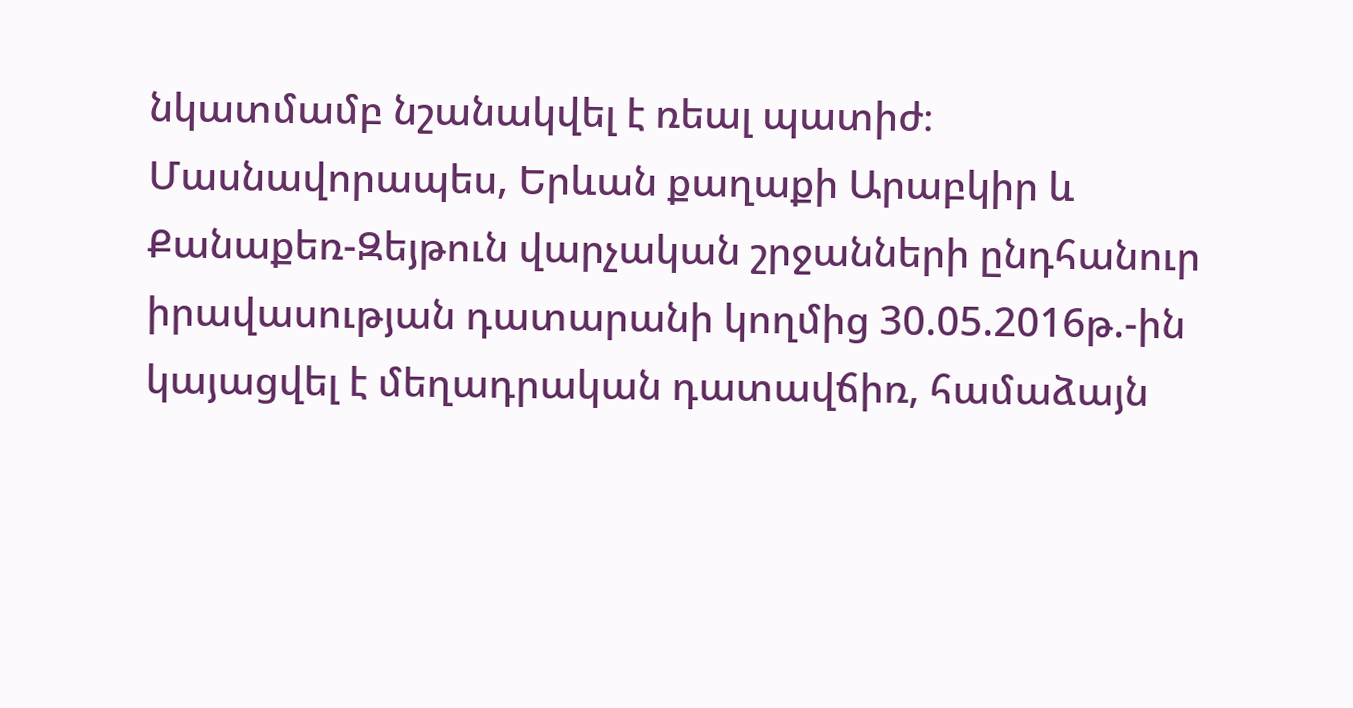նկատմամբ նշանակվել է ռեալ պատիժ։
Մասնավորապես, Երևան քաղաքի Արաբկիր և Քանաքեռ-Զեյթուն վարչական շրջանների ընդհանուր իրավասության դատարանի կողմից 30.05.2016թ.-ին կայացվել է մեղադրական դատավճիռ, համաձայն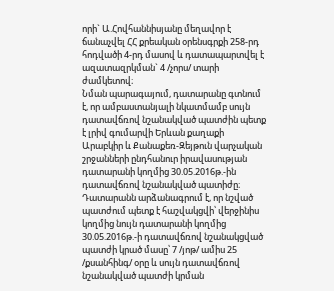որի` Ա.Հովհաննիսյանը մեղավոր է ճանաչվել ՀՀ քրեական օրենսգրքի 258-րդ հոդվածի 4-րդ մասով և դատապարտվել է ազատազրկման` 4 /չորս/ տարի ժամկետով։
Նման պարագայում, դատարանը գտնում է, որ ամբաստանյալի նկատմամբ սույն դատավճռով նշանակված պատժին պետք է լրիվ գումարվի Երևան քաղաքի Արաբկիր և Քանաքեռ-Զեյթուն վարչական շրջանների ընդհանուր իրավասության դատարանի կողմից 30.05.2016թ.-ին դատավճռով նշանակված պատիժը։ Դատարանն արձանագրում է, որ նշված պատժում պետք է հաշվակցվի՝ վերջինիս կողմից նույն դատարանի կողմից 30.05.2016թ.-ի դատավճռով նշանակցված պատժի կրած մասը՝ 7 /յոթ/ ամիս 25 /քսանհինգ/ օրը և սույն դատավճռով նշանակված պատժի կրման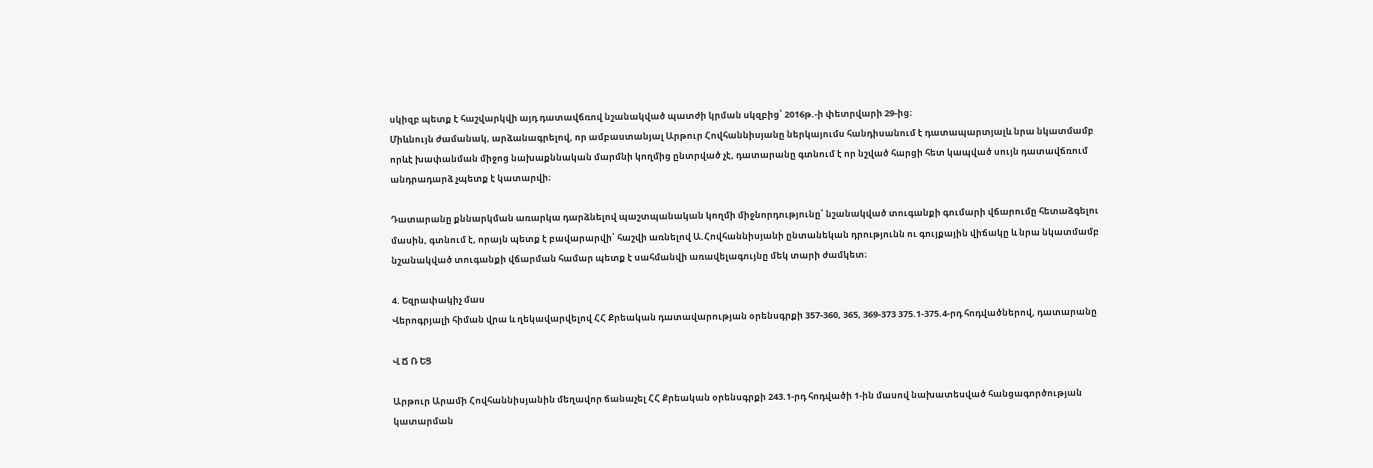սկիզբ պետք է հաշվարկվի այդ դատավճռով նշանակված պատժի կրման սկզբից՝ 2016թ.-ի փետրվարի 29-ից։
Միևնույն ժամանակ, արձանագրելով, որ ամբաստանյալ Արթուր Հովհաննիսյանը ներկայումս հանդիսանում է դատապարտյալև նրա նկատմամբ որևէ խափանման միջոց նախաքննական մարմնի կողմից ընտրված չէ, դատարանը գտնում է որ նշված հարցի հետ կապված սույն դատավճռում անդրադարձ չպետք է կատարվի։

Դատարանը քննարկման առարկա դարձնելով պաշտպանական կողմի միջնորդությունը՝ նշանակված տուգանքի գումարի վճարումը հետաձգելու մասին, գտնում է, որայն պետք է բավարարվի՝ հաշվի առնելով Ա.Հովհաննիսյանի ընտանեկան դրությունն ու գույքային վիճակը և նրա նկատմամբ նշանակված տուգանքի վճարման համար պետք է սահմանվի առավելագույնը մեկ տարի ժամկետ։

4. Եզրափակիչ մաս
Վերոգրյալի հիման վրա և ղեկավարվելով ՀՀ Քրեական դատավարության օրենսգրքի 357-360, 365, 369-373 375.1-375.4-րդ հոդվածներով, դատարանը

Վ Ճ Ռ ԵՑ

Արթուր Արամի Հովհաննիսյանին մեղավոր ճանաչել ՀՀ Քրեական օրենսգրքի 243.1-րդ հոդվածի 1-ին մասով նախատեսված հանցագործության կատարման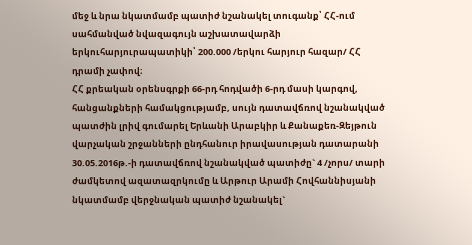մեջ և նրա նկատմամբ պատիժ նշանակել տուգանք՝ ՀՀ-ում սահմանված նվազագույն աշխատավարձի երկուհարյուրապատիկի՝ 200.000 /երկու հարյուր հազար/ ՀՀ դրամի չափով։
ՀՀ քրեական օրենսգրքի 66-րդ հոդվածի 6-րդ մասի կարգով, հանցանքների համակցությամբ, սույն դատավճռով նշանակված պատժին լրիվ գումարել Երևանի Արաբկիր և Քանաքեռ-Զեյթուն վարչական շրջանների ընդհանուր իրավասության դատարանի 30.05.2016թ.-ի դատավճռով նշանակված պատիժը` 4 /չորս/ տարի ժամկետով ազատազրկումը և Արթուր Արամի Հովհաննիսյանի նկատմամբ վերջնական պատիժ նշանակել`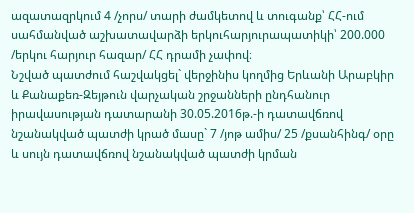ազատազրկում 4 /չորս/ տարի ժամկետով և տուգանք՝ ՀՀ-ում սահմանված աշխատավարձի երկուհարյուրապատիկի՝ 200.000 /երկու հարյուր հազար/ ՀՀ դրամի չափով։
Նշված պատժում հաշվակցել` վերջինիս կողմից Երևանի Արաբկիր և Քանաքեռ-Զեյթուն վարչական շրջանների ընդհանուր իրավասության դատարանի 30.05.2016թ.-ի դատավճռով նշանակված պատժի կրած մասը` 7 /յոթ ամիս/ 25 /քսանհինգ/ օրը և սույն դատավճռով նշանակված պատժի կրման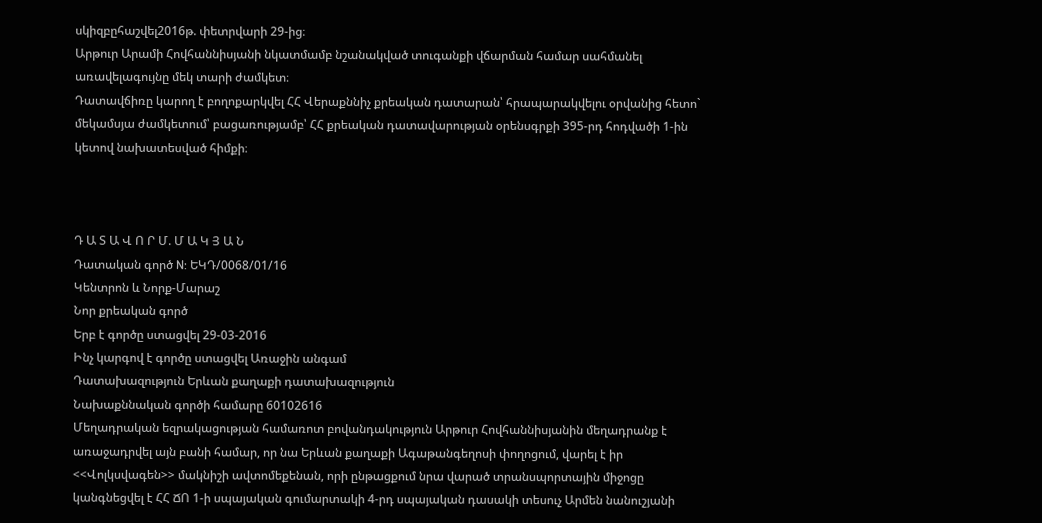սկիզբըհաշվել2016թ. փետրվարի 29-ից։
Արթուր Արամի Հովհաննիսյանի նկատմամբ նշանակված տուգանքի վճարման համար սահմանել առավելագույնը մեկ տարի ժամկետ։
Դատավճիռը կարող է բողոքարկվել ՀՀ Վերաքննիչ քրեական դատարան՝ հրապարակվելու օրվանից հետո` մեկամսյա ժամկետում՝ բացառությամբ՝ ՀՀ քրեական դատավարության օրենսգրքի 395-րդ հոդվածի 1-ին կետով նախատեսված հիմքի։



Դ Ա Տ Ա Վ Ո Ր Մ. Մ Ա Կ Յ Ա Ն
Դատական գործ N: ԵԿԴ/0068/01/16
Կենտրոն և Նորք-Մարաշ
Նոր քրեական գործ
Երբ է գործը ստացվել 29-03-2016
Ինչ կարգով է գործը ստացվել Առաջին անգամ
Դատախազություն Երևան քաղաքի դատախազություն
Նախաքննական գործի համարը 60102616
Մեղադրական եզրակացության համառոտ բովանդակություն Արթուր Հովհաննիսյանին մեղադրանք է առաջադրվել այն բանի համար, որ նա Երևան քաղաքի Ագաթանգեղոսի փողոցում, վարել է իր <<Վոլկսվագեն>> մակնիշի ավտոմեքենան, որի ընթացքում նրա վարած տրանսպորտային միջոցը կանգնեցվել է ՀՀ ՃՈ 1-ի սպայական գումարտակի 4-րդ սպայական դասակի տեսուչ Արմեն նանուշյանի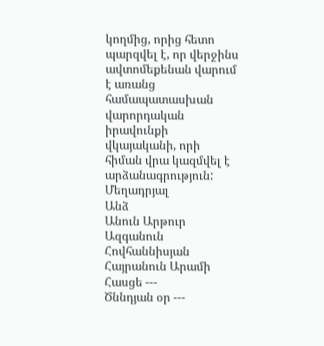կողմից, որից հետո պարզվել է, որ վերջինս ավտոմեքենան վարում է առանց համապատասխան վարորդական իրավունքի վկայականի, որի հիման վրա կազմվել է արձանագրություն:
Մեղադրյալ
Անձ
Անուն Արթուր
Ազգանուն Հովհաննիսյան
Հայրանուն Արամի
Հասցե ---
Ծննդյան օր ---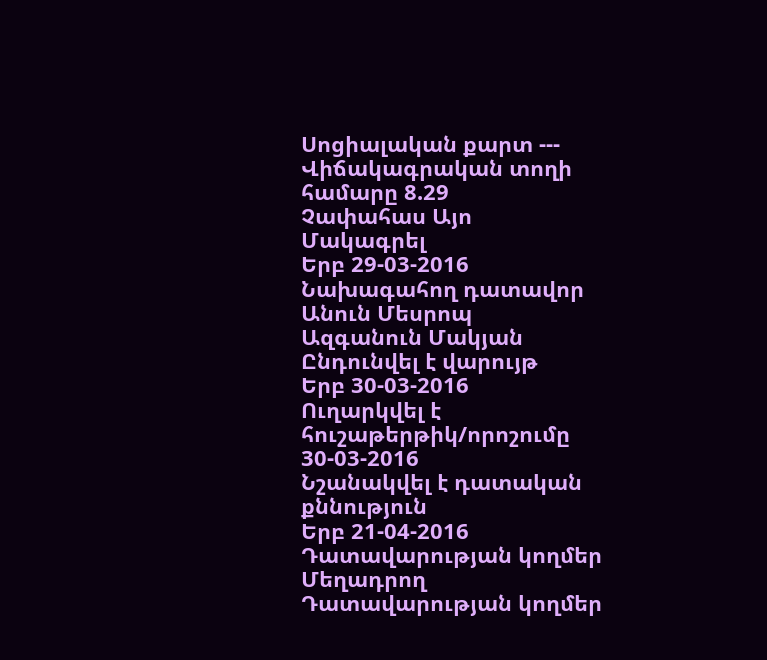Սոցիալական քարտ ---
Վիճակագրական տողի համարը 8.29
Չափահաս Այո
Մակագրել
Երբ 29-03-2016
Նախագահող դատավոր
Անուն Մեսրոպ
Ազգանուն Մակյան
Ընդունվել է վարույթ
Երբ 30-03-2016
Ուղարկվել է հուշաթերթիկ/որոշումը 30-03-2016
Նշանակվել է դատական քննություն
Երբ 21-04-2016
Դատավարության կողմեր Մեղադրող
Դատավարության կողմեր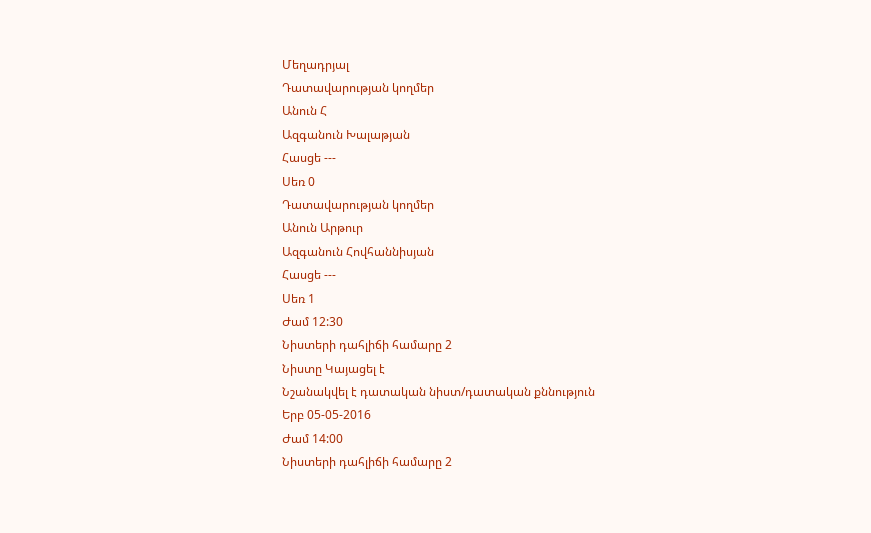Մեղադրյալ
Դատավարության կողմեր
Անուն Հ
Ազգանուն Խալաթյան
Հասցե ---
Սեռ 0
Դատավարության կողմեր
Անուն Արթուր
Ազգանուն Հովհաննիսյան
Հասցե ---
Սեռ 1
Ժամ 12:30
Նիստերի դահլիճի համարը 2
Նիստը Կայացել է
Նշանակվել է դատական նիստ/դատական քննություն
Երբ 05-05-2016
Ժամ 14:00
Նիստերի դահլիճի համարը 2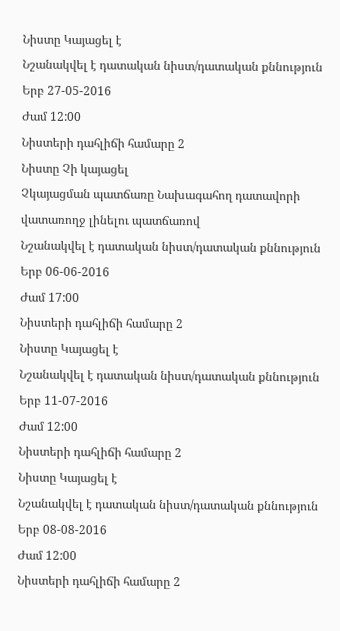Նիստը Կայացել է
Նշանակվել է դատական նիստ/դատական քննություն
Երբ 27-05-2016
Ժամ 12:00
Նիստերի դահլիճի համարը 2
Նիստը Չի կայացել
Չկայացման պատճառը Նախագահող դատավորի վատառողջ լինելու պատճառով
Նշանակվել է դատական նիստ/դատական քննություն
Երբ 06-06-2016
Ժամ 17:00
Նիստերի դահլիճի համարը 2
Նիստը Կայացել է
Նշանակվել է դատական նիստ/դատական քննություն
Երբ 11-07-2016
Ժամ 12:00
Նիստերի դահլիճի համարը 2
Նիստը Կայացել է
Նշանակվել է դատական նիստ/դատական քննություն
Երբ 08-08-2016
Ժամ 12:00
Նիստերի դահլիճի համարը 2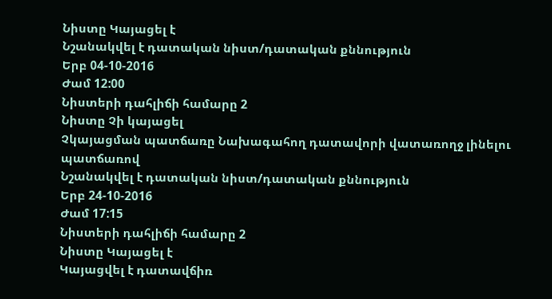Նիստը Կայացել է
Նշանակվել է դատական նիստ/դատական քննություն
Երբ 04-10-2016
Ժամ 12:00
Նիստերի դահլիճի համարը 2
Նիստը Չի կայացել
Չկայացման պատճառը Նախագահող դատավորի վատառողջ լինելու պատճառով
Նշանակվել է դատական նիստ/դատական քննություն
Երբ 24-10-2016
Ժամ 17:15
Նիստերի դահլիճի համարը 2
Նիստը Կայացել է
Կայացվել է դատավճիռ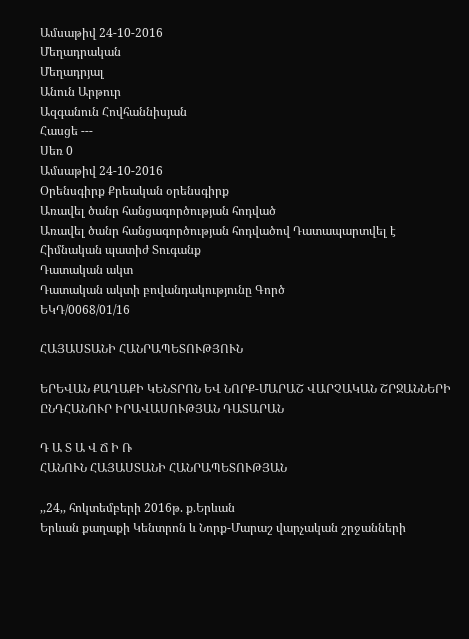Ամսաթիվ 24-10-2016
Մեղադրական
Մեղադրյալ
Անուն Արթուր
Ազգանուն Հովհաննիսյան
Հասցե ---
Սեռ 0
Ամսաթիվ 24-10-2016
Օրենսգիրք Քրեական օրենսգիրք
Առավել ծանր հանցագործության հոդված
Առավել ծանր հանցագործության հոդվածով Դատապարտվել է
Հիմնական պատիժ Տուգանք
Դատական ակտ
Դատական ակտի բովանդակությունը Գործ
ԵԿԴ/0068/01/16

ՀԱՅԱՍՏԱՆԻ ՀԱՆՐԱՊԵՏՈՒԹՅՈՒՆ

ԵՐԵՎԱՆ ՔԱՂԱՔԻ ԿԵՆՏՐՈՆ ԵՎ ՆՈՐՔ-ՄԱՐԱՇ ՎԱՐՉԱԿԱՆ ՇՐՋԱՆՆԵՐԻ ԸՆԴՀԱՆՈՒՐ ԻՐԱՎԱՍՈՒԹՅԱՆ ԴԱՏԱՐԱՆ

Դ Ա Տ Ա Վ Ճ Ի Ռ
ՀԱՆՈՒՆ ՀԱՅԱՍՏԱՆԻ ՀԱՆՐԱՊԵՏՈՒԹՅԱՆ

,,24,, հոկտեմբերի 2016թ. ք.Երևան
Երևան քաղաքի Կենտրոն և Նորք-Մարաշ վարչական շրջանների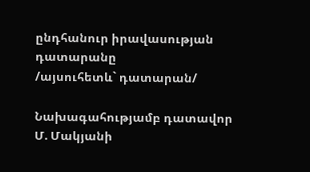ընդհանուր իրավասության դատարանը
/այսուհետև` դատարան/

Նախագահությամբ դատավոր Մ. Մակյանի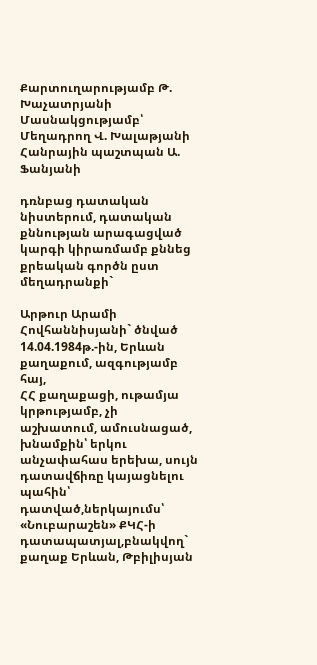Քարտուղարությամբ Թ. Խաչատրյանի
Մասնակցությամբ՝
Մեղադրող Վ. Խալաթյանի
Հանրային պաշտպան Ա. Ֆանյանի

դռնբաց դատական նիստերում, դատական քննության արագացված կարգի կիրառմամբ քննեց քրեական գործն ըստ մեղադրանքի`

Արթուր Արամի Հովհաննիսյանի` ծնված
14.04.1984թ.-ին, Երևան քաղաքում, ազգությամբ հայ,
ՀՀ քաղաքացի, ութամյա կրթությամբ, չի
աշխատում, ամուսնացած, խնամքին՝ երկու
անչափահաս երեխա, սույն դատավճիռը կայացնելու
պահին՝ դատված,ներկայումս՝ «Նուբարաշեն» ՔԿՀ-ի
դատապատյալ,բնակվող` քաղաք Երևան, Թբիլիսյան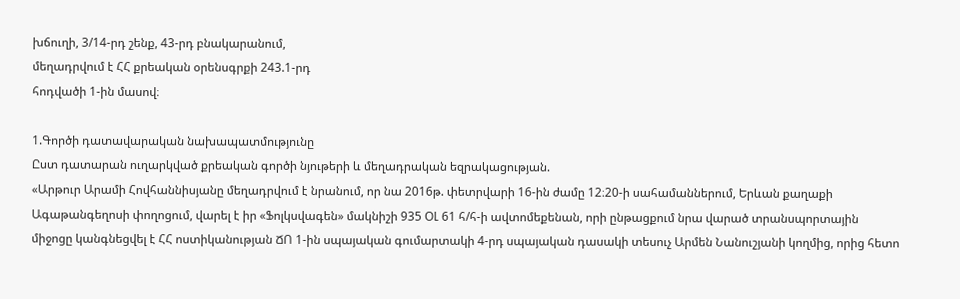խճուղի, 3/14-րդ շենք, 43-րդ բնակարանում,
մեղադրվում է ՀՀ քրեական օրենսգրքի 243.1-րդ
հոդվածի 1-ին մասով։

1.Գործի դատավարական նախապատմությունը
Ըստ դատարան ուղարկված քրեական գործի նյութերի և մեղադրական եզրակացության.
«Արթուր Արամի Հովհաննիսյանը մեղադրվում է նրանում, որ նա 2016թ. փետրվարի 16-ին ժամը 12։20-ի սահամաններում, Երևան քաղաքի Ագաթանգեղոսի փողոցում, վարել է իր «Ֆոլկսվագեն» մակնիշի 935 ՕԼ 61 հ/հ-ի ավտոմեքենան, որի ընթացքում նրա վարած տրանսպորտային միջոցը կանգնեցվել է ՀՀ ոստիկանության ՃՈ 1-ին սպայական գումարտակի 4-րդ սպայական դասակի տեսուչ Արմեն Նանուշյանի կողմից, որից հետո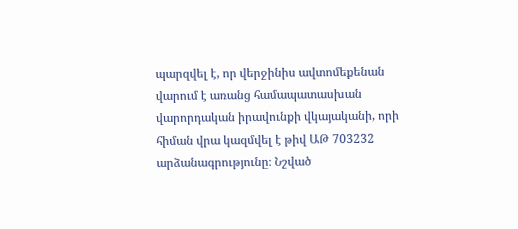պարզվել է, որ վերջինիս ավտոմեքենան վարում է առանց համապատասխան վարորդական իրավունքի վկայականի, որի հիման վրա կազմվել է թիվ ԱԹ 703232 արձանագրությունը։ Նշված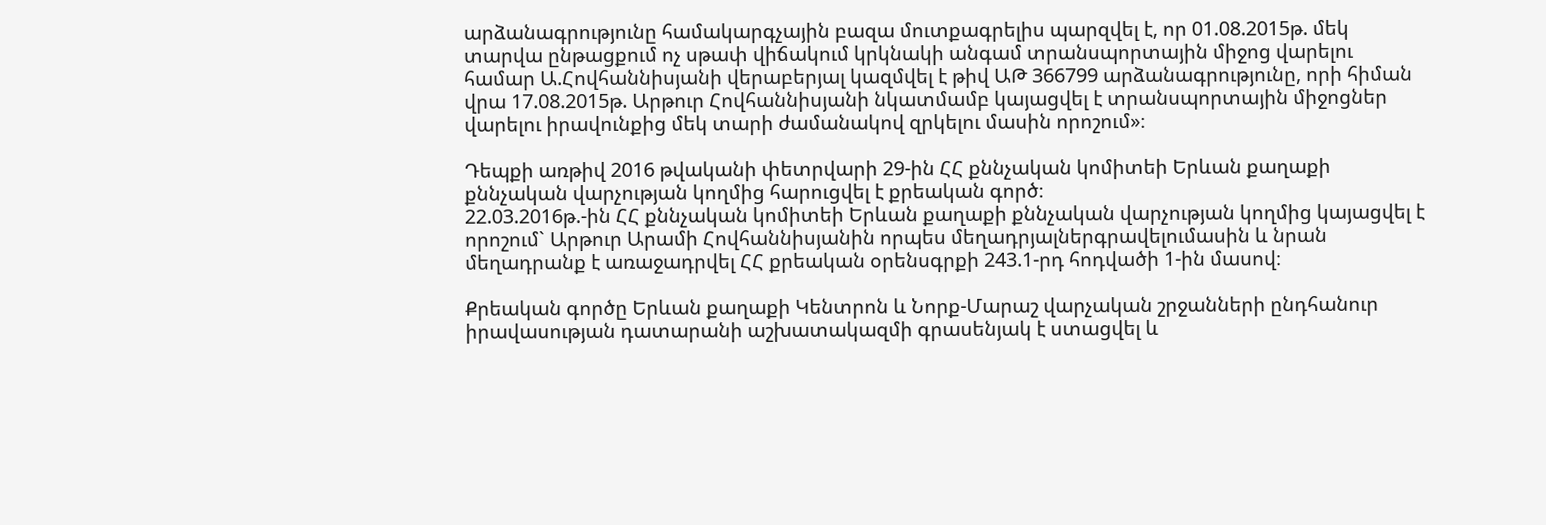արձանագրությունը համակարգչային բազա մուտքագրելիս պարզվել է, որ 01.08.2015թ. մեկ տարվա ընթացքում ոչ սթափ վիճակում կրկնակի անգամ տրանսպորտային միջոց վարելու համար Ա.Հովհաննիսյանի վերաբերյալ կազմվել է թիվ ԱԹ 366799 արձանագրությունը, որի հիման վրա 17.08.2015թ. Արթուր Հովհաննիսյանի նկատմամբ կայացվել է տրանսպորտային միջոցներ վարելու իրավունքից մեկ տարի ժամանակով զրկելու մասին որոշում»։

Դեպքի առթիվ 2016 թվականի փետրվարի 29-ին ՀՀ քննչական կոմիտեի Երևան քաղաքի քննչական վարչության կողմից հարուցվել է քրեական գործ։
22.03.2016թ.-ին ՀՀ քննչական կոմիտեի Երևան քաղաքի քննչական վարչության կողմից կայացվել է որոշում` Արթուր Արամի Հովհաննիսյանին որպես մեղադրյալներգրավելումասին և նրան մեղադրանք է առաջադրվել ՀՀ քրեական օրենսգրքի 243.1-րդ հոդվածի 1-ին մասով։

Քրեական գործը Երևան քաղաքի Կենտրոն և Նորք-Մարաշ վարչական շրջանների ընդհանուր իրավասության դատարանի աշխատակազմի գրասենյակ է ստացվել և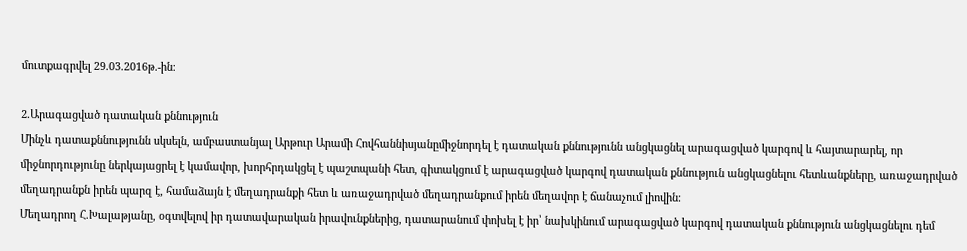մուտքագրվել 29.03.2016թ.-ին։

2.Արագացված դատական քննություն
Մինչև դատաքննությունն սկսելն, ամբաստանյալ Արթուր Արամի Հովհաննիսյանըմիջնորդել է դատական քննությունն անցկացնել արագացված կարգով և հայտարարել, որ միջնորդությունը ներկայացրել է կամավոր, խորհրդակցել է պաշտպանի հետ, գիտակցում է արագացված կարգով դատական քննություն անցկացնելու հետևանքները, առաջադրված մեղադրանքն իրեն պարզ է, համաձայն է մեղադրանքի հետ և առաջադրված մեղադրանքում իրեն մեղավոր է ճանաչում լիովին։
Մեղադրող Հ.Խալաթյանը, օգտվելով իր դատավարական իրավունքներից, դատարանում փոխել է իր՝ նախկինում արագացված կարգով դատական քննություն անցկացնելու դեմ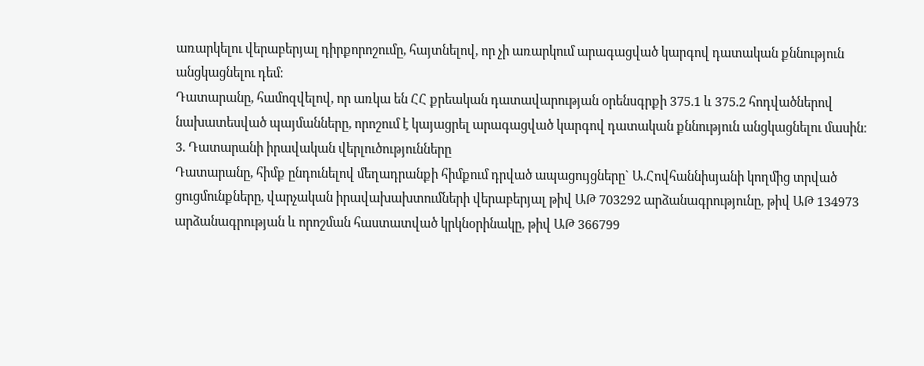առարկելու վերաբերյալ դիրքորոշումը, հայտնելով, որ չի առարկում արագացված կարգով դատական քննություն անցկացնելու դեմ։
Դատարանը, համոզվելով, որ առկա են ՀՀ քրեական դատավարության օրենսգրքի 375.1 և 375.2 հոդվածներով նախատեսված պայմանները, որոշում է կայացրել արագացված կարգով դատական քննություն անցկացնելու մասին։
3. Դատարանի իրավական վերլուծությունները
Դատարանը, հիմք ընդունելով մեղադրանքի հիմքում դրված ապացույցները` Ա.Հովհաննիսյանի կողմից տրված ցուցմունքները, վարչական իրավախախտումների վերաբերյալ թիվ ԱԹ 703292 արձանագրությունը, թիվ ԱԹ 134973 արձանագրության և որոշման հաստատված կրկնօրինակը, թիվ ԱԹ 366799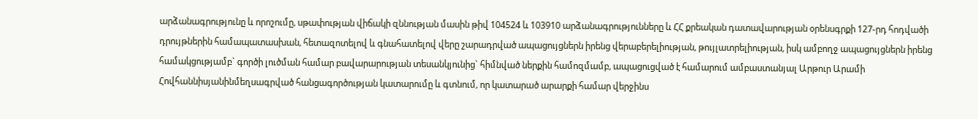արձանագրությունը և որոշումը, սթափության վիճակի զննության մասին թիվ 104524 և 103910 արձանագրությունները և ՀՀ քրեական դատավարության օրենսգրքի 127-րդ հոդվածի դրույթներին համապատասխան, հետազոտելով և գնահատելով վերը շարադրված ապացույցներն իրենց վերաբերելիության, թույլատրելիության, իսկ ամբողջ ապացույցներն իրենց համակցությամբ` գործի լուծման համար բավարարության տեսանկյունից` հիմնված ներքին համոզմամբ, ապացուցված է համարում ամբաստանյալ Արթուր Արամի Հովհաննիսյանինմեղսագրված հանցագործության կատարումը և գտնում, որ կատարած արարքի համար վերջինս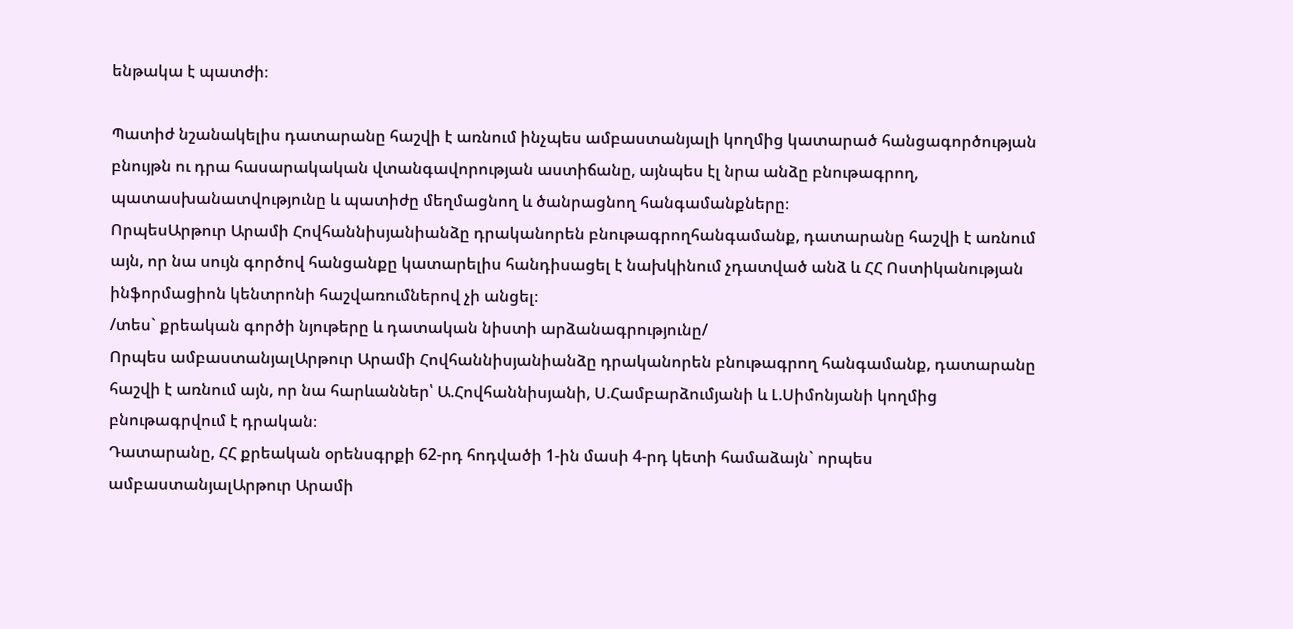ենթակա է պատժի։

Պատիժ նշանակելիս դատարանը հաշվի է առնում ինչպես ամբաստանյալի կողմից կատարած հանցագործության բնույթն ու դրա հասարակական վտանգավորության աստիճանը, այնպես էլ նրա անձը բնութագրող, պատասխանատվությունը և պատիժը մեղմացնող և ծանրացնող հանգամանքները։
ՈրպեսԱրթուր Արամի Հովհաննիսյանիանձը դրականորեն բնութագրողհանգամանք, դատարանը հաշվի է առնում այն, որ նա սույն գործով հանցանքը կատարելիս հանդիսացել է նախկինում չդատված անձ և ՀՀ Ոստիկանության ինֆորմացիոն կենտրոնի հաշվառումներով չի անցել։
/տես` քրեական գործի նյութերը և դատական նիստի արձանագրությունը/
Որպես ամբաստանյալԱրթուր Արամի Հովհաննիսյանիանձը դրականորեն բնութագրող հանգամանք, դատարանը հաշվի է առնում այն, որ նա հարևաններ՝ Ա.Հովհաննիսյանի, Ս.Համբարձումյանի և Լ.Սիմոնյանի կողմից բնութագրվում է դրական։
Դատարանը, ՀՀ քրեական օրենսգրքի 62-րդ հոդվածի 1-ին մասի 4-րդ կետի համաձայն` որպես ամբաստանյալԱրթուր Արամի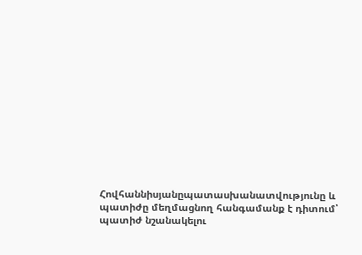Հովհաննիսյանըպատասխանատվությունը և պատիժը մեղմացնող հանգամանք է դիտում՝ պատիժ նշանակելու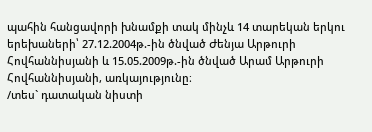պահին հանցավորի խնամքի տակ մինչև 14 տարեկան երկու երեխաների՝ 27.12.2004թ.-ին ծնված Ժենյա Արթուրի Հովհաննիսյանի և 15.05.2009թ.-ին ծնված Արամ Արթուրի Հովհաննիսյանի, առկայությունը։
/տես` դատական նիստի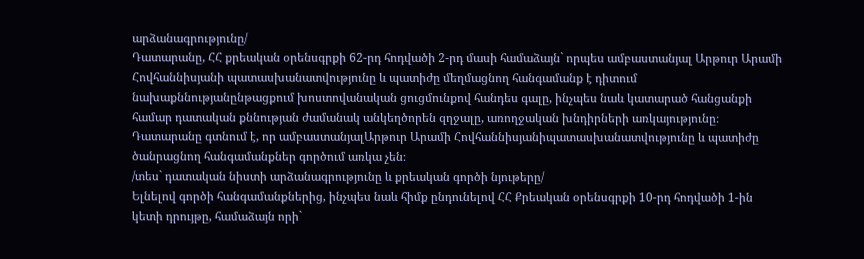արձանագրությունը/
Դատարանը, ՀՀ քրեական օրենսգրքի 62-րդ հոդվածի 2-րդ մասի համաձայն` որպես ամբաստանյալ Արթուր Արամի Հովհաննիսյանի պատասխանատվությունը և պատիժը մեղմացնող հանգամանք է դիտում նախաքննությանընթացքում խոստովանական ցուցմունքով հանդես գալը, ինչպես նաև կատարած հանցանքի համար դատական քննության ժամանակ անկեղծորեն զղջալը, առողջական խնդիրների առկայությունը։
Դատարանը գտնում է, որ ամբաստանյալԱրթուր Արամի Հովհաննիսյանիպատասխանատվությունը և պատիժը ծանրացնող հանգամանքներ գործում առկա չեն։
/տես` դատական նիստի արձանագրությունը և քրեական գործի նյութերը/
Ելնելով գործի հանգամանքներից, ինչպես նաև հիմք ընդունելով ՀՀ Քրեական օրենսգրքի 10-րդ հոդվածի 1-ին կետի դրույթը, համաձայն որի`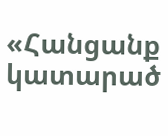«Հանցանք կատարած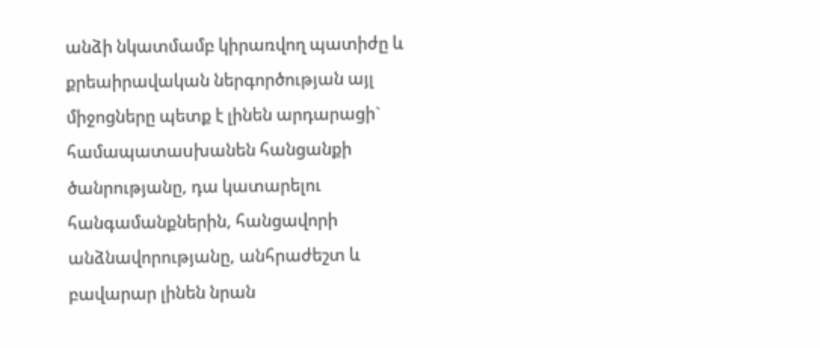անձի նկատմամբ կիրառվող պատիժը և քրեաիրավական ներգործության այլ միջոցները պետք է լինեն արդարացի` համապատաuխանեն հանցանքի ծանրությանը, դա կատարելու հանգամանքներին, հանցավորի անձնավորությանը, անհրաժեշտ և բավարար լինեն նրան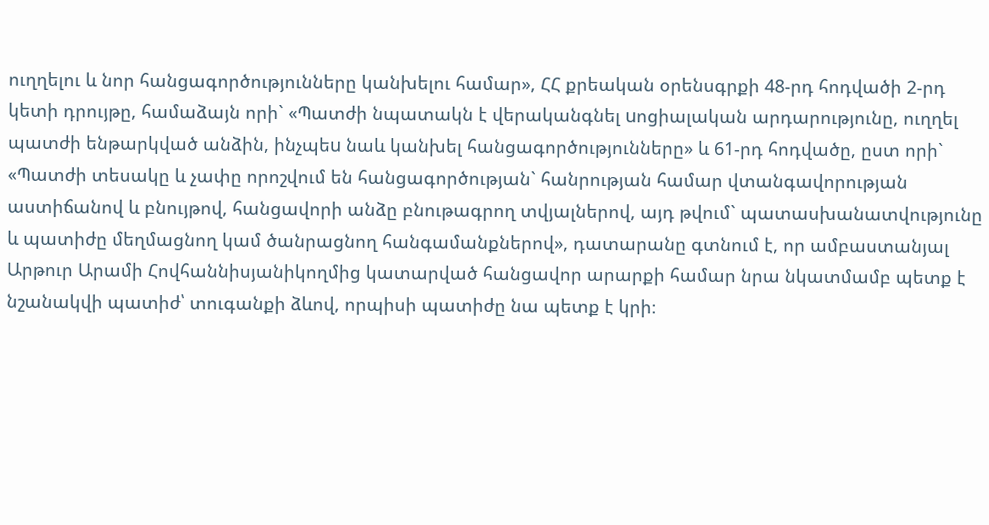ուղղելու և նոր հանցագործությունները կանխելու համար», ՀՀ քրեական օրենսգրքի 48-րդ հոդվածի 2-րդ կետի դրույթը, համաձայն որի` «Պատժի նպատակն է վերականգնել uոցիալական արդարությունը, ուղղել պատժի ենթարկված անձին, ինչպեu նաև կանխել հանցագործությունները» և 61-րդ հոդվածը, ըստ որի` «Պատժի տեսակը և չափը որոշվում են հանցագործության` հանրության համար վտանգավորության աստիճանով և բնույթով, հանցավորի անձը բնութագրող տվյալներով, այդ թվում` պատասխանատվությունը և պատիժը մեղմացնող կամ ծանրացնող հանգամանքներով», դատարանը գտնում է, որ ամբաստանյալ Արթուր Արամի Հովհաննիսյանիկողմից կատարված հանցավոր արարքի համար նրա նկատմամբ պետք է նշանակվի պատիժ՝ տուգանքի ձևով, որպիսի պատիժը նա պետք է կրի։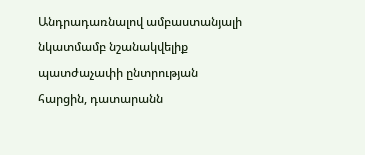Անդրադառնալով ամբաստանյալի նկատմամբ նշանակվելիք պատժաչափի ընտրության հարցին, դատարանն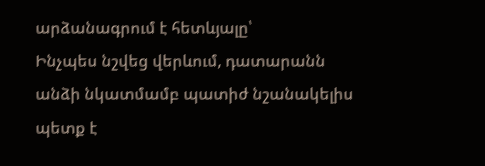արձանագրում է հետևյալը՝
Ինչպես նշվեց վերևում, դատարանն անձի նկատմամբ պատիժ նշանակելիս պետք է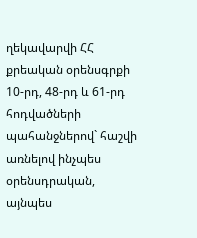ղեկավարվի ՀՀ քրեական օրենսգրքի 10-րդ, 48-րդ և 61-րդ հոդվածների պահանջներով` հաշվի առնելով ինչպես օրենսդրական, այնպես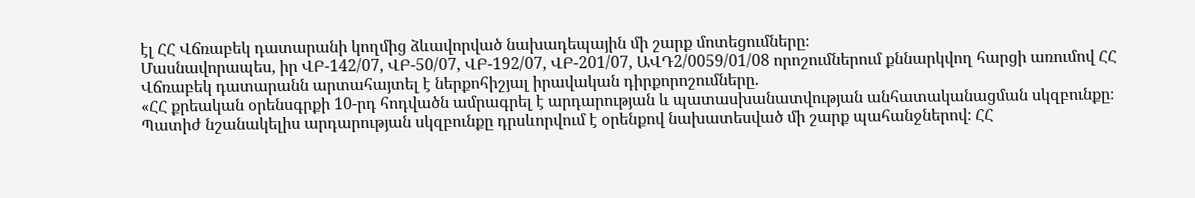էլ ՀՀ Վճռաբեկ դատարանի կողմից ձևավորված նախադեպային մի շարք մոտեցումները։
Մասնավորապես, իր ՎԲ-142/07, ՎԲ-50/07, ՎԲ-192/07, ՎԲ-201/07, ԱՎԴ2/0059/01/08 որոշումներում քննարկվող հարցի առումով ՀՀ Վճռաբեկ դատարանն արտահայտել է ներքոհիշյալ իրավական դիրքորոշումները.
«ՀՀ քրեական օրենսգրքի 10-րդ հոդվածն ամրագրել է արդարության և պատասխանատվության անհատականացման սկզբունքը։ Պատիժ նշանակելիս արդարության սկզբունքը դրսևորվում է օրենքով նախատեսված մի շարք պահանջներով։ ՀՀ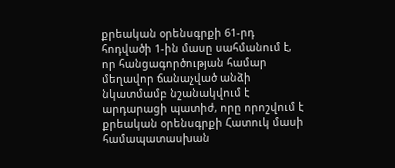քրեական օրենսգրքի 61-րդ հոդվածի 1-ին մասը սահմանում է, որ հանցագործության համար մեղավոր ճանաչված անձի նկատմամբ նշանակվում է արդարացի պատիժ, որը որոշվում է քրեական օրենսգրքի Հատուկ մասի համապատասխան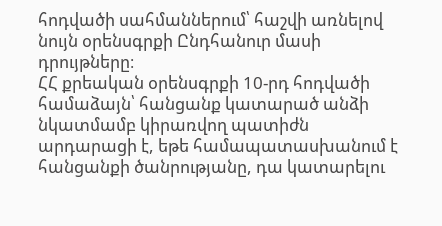հոդվածի սահմաններում՝ հաշվի առնելով նույն օրենսգրքի Ընդհանուր մասի դրույթները։
ՀՀ քրեական օրենսգրքի 10-րդ հոդվածի համաձայն՝ հանցանք կատարած անձի նկատմամբ կիրառվող պատիժն արդարացի է, եթե համապատասխանում է հանցանքի ծանրությանը, դա կատարելու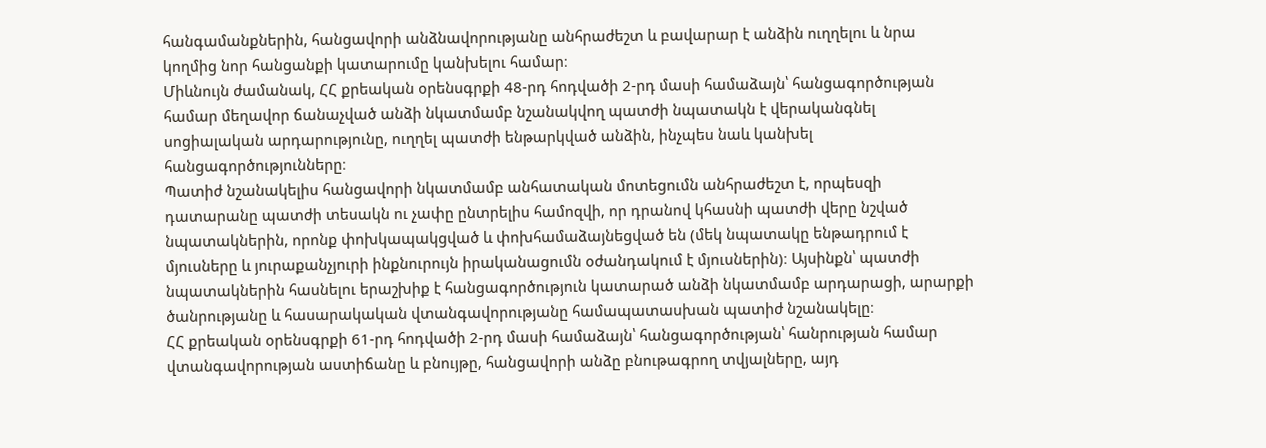հանգամանքներին, հանցավորի անձնավորությանը անհրաժեշտ և բավարար է անձին ուղղելու և նրա կողմից նոր հանցանքի կատարումը կանխելու համար։
Միևնույն ժամանակ, ՀՀ քրեական օրենսգրքի 48-րդ հոդվածի 2-րդ մասի համաձայն՝ հանցագործության համար մեղավոր ճանաչված անձի նկատմամբ նշանակվող պատժի նպատակն է վերականգնել սոցիալական արդարությունը, ուղղել պատժի ենթարկված անձին, ինչպես նաև կանխել հանցագործությունները։
Պատիժ նշանակելիս հանցավորի նկատմամբ անհատական մոտեցումն անհրաժեշտ է, որպեսզի դատարանը պատժի տեսակն ու չափը ընտրելիս համոզվի, որ դրանով կհասնի պատժի վերը նշված նպատակներին, որոնք փոխկապակցված և փոխհամաձայնեցված են (մեկ նպատակը ենթադրում է մյուսները և յուրաքանչյուրի ինքնուրույն իրականացումն օժանդակում է մյուսներին)։ Այսինքն՝ պատժի նպատակներին հասնելու երաշխիք է հանցագործություն կատարած անձի նկատմամբ արդարացի, արարքի ծանրությանը և հասարակական վտանգավորությանը համապատասխան պատիժ նշանակելը։
ՀՀ քրեական օրենսգրքի 61-րդ հոդվածի 2-րդ մասի համաձայն՝ հանցագործության՝ հանրության համար վտանգավորության աստիճանը և բնույթը, հանցավորի անձը բնութագրող տվյալները, այդ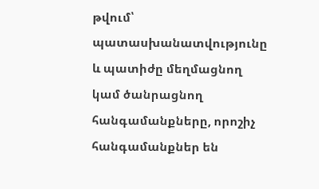թվում՝ պատասխանատվությունը և պատիժը մեղմացնող կամ ծանրացնող հանգամանքները, որոշիչ հանգամանքներ են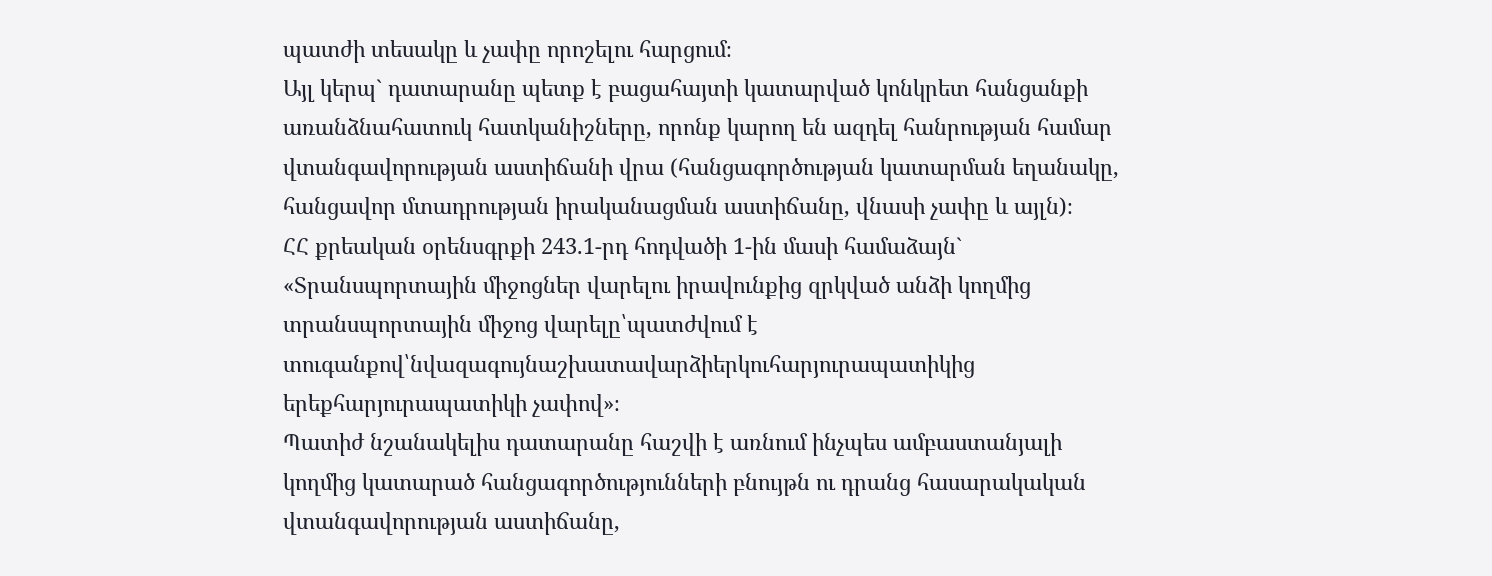պատժի տեսակը և չափը որոշելու հարցում։
Այլ կերպ` դատարանը պետք է բացահայտի կատարված կոնկրետ հանցանքի առանձնահատուկ հատկանիշները, որոնք կարող են ազդել հանրության համար վտանգավորության աստիճանի վրա (հանցագործության կատարման եղանակը, հանցավոր մտադրության իրականացման աստիճանը, վնասի չափը և այլն)։
ՀՀ քրեական օրենսգրքի 243.1-րդ հոդվածի 1-ին մասի համաձայն`
«Տրանսպորտային միջոցներ վարելու իրավունքից զրկված անձի կողմից տրանսպորտային միջոց վարելը՝պատժվում է տուգանքով՝նվազագույնաշխատավարձիերկուհարյուրապատիկից երեքհարյուրապատիկի չափով»։
Պատիժ նշանակելիս դատարանը հաշվի է առնում ինչպես ամբաստանյալի կողմից կատարած հանցագործությունների բնույթն ու դրանց հասարակական վտանգավորության աստիճանը,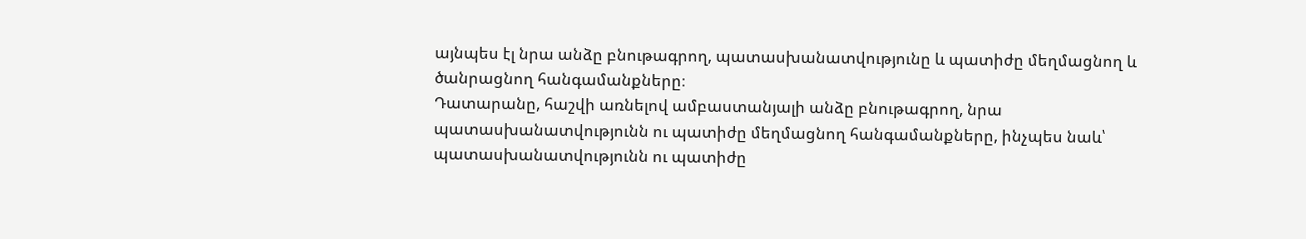այնպես էլ նրա անձը բնութագրող, պատասխանատվությունը և պատիժը մեղմացնող և ծանրացնող հանգամանքները։
Դատարանը, հաշվի առնելով ամբաստանյալի անձը բնութագրող, նրա պատասխանատվությունն ու պատիժը մեղմացնող հանգամանքները, ինչպես նաև՝ պատասխանատվությունն ու պատիժը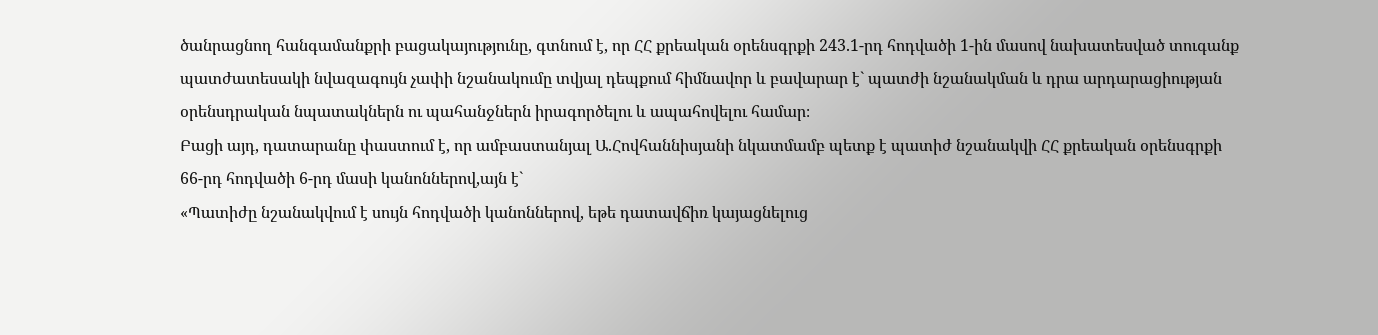ծանրացնող հանգամանքրի բացակայությունը, գտնում է, որ ՀՀ քրեական օրենսգրքի 243.1-րդ հոդվածի 1-ին մասով նախատեսված տուգանք պատժատեսակի նվազագույն չափի նշանակումը տվյալ դեպքում հիմնավոր և բավարար է` պատժի նշանակման և դրա արդարացիության օրենսդրական նպատակներն ու պահանջներն իրագործելու և ապահովելու համար։
Բացի այդ, դատարանը փաստում է, որ ամբաստանյալ Ա.Հովհաննիսյանի նկատմամբ պետք է պատիժ նշանակվի ՀՀ քրեական օրենսգրքի 66-րդ հոդվածի 6-րդ մասի կանոններով,այն է`
«Պատիժը նշանակվում է սույն հոդվածի կանոններով, եթե դատավճիռ կայացնելուց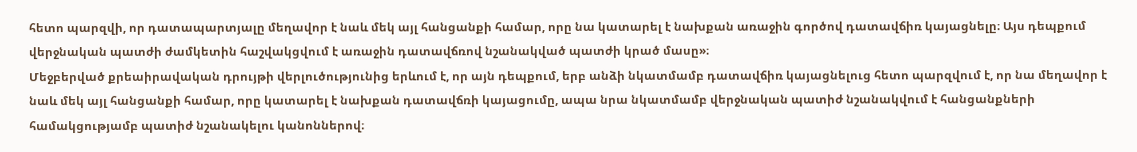հետո պարզվի, որ դատապարտյալը մեղավոր է նաև մեկ այլ հանցանքի համար, որը նա կատարել է նախքան առաջին գործով դատավճիռ կայացնելը։ Այս դեպքում վերջնական պատժի ժամկետին հաշվակցվում է առաջին դատավճռով նշանակված պատժի կրած մասը»։
Մեջբերված քրեաիրավական դրույթի վերլուծությունից երևում է, որ այն դեպքում, երբ անձի նկատմամբ դատավճիռ կայացնելուց հետո պարզվում է, որ նա մեղավոր է նաև մեկ այլ հանցանքի համար, որը կատարել է նախքան դատավճռի կայացումը, ապա նրա նկատմամբ վերջնական պատիժ նշանակվում է հանցանքների համակցությամբ պատիժ նշանակելու կանոններով։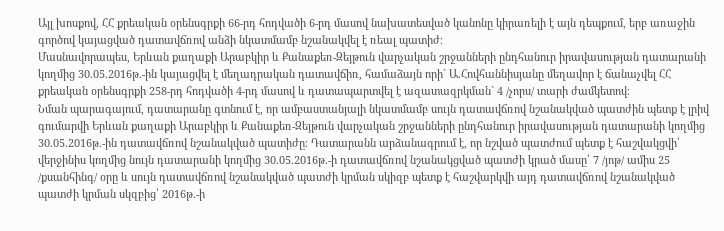Այլ խոսքով, ՀՀ քրեական օրենսգրքի 66-րդ հոդվածի 6-րդ մասով նախատեսված կանոնը կիրառելի է այն դեպքում, երբ առաջին գործով կայացված դատավճռով անձի նկատմամբ նշանակվել է ռեալ պատիժ։
Մասնավորապես, Երևան քաղաքի Արաբկիր և Քանաքեռ-Զեյթուն վարչական շրջանների ընդհանուր իրավասության դատարանի կողմից 30.05.2016թ.-ին կայացվել է մեղադրական դատավճիռ, համաձայն որի` Ա.Հովհաննիսյանը մեղավոր է ճանաչվել ՀՀ քրեական օրենսգրքի 258-րդ հոդվածի 4-րդ մասով և դատապարտվել է ազատազրկման` 4 /չորս/ տարի ժամկետով։
Նման պարագայում, դատարանը գտնում է, որ ամբաստանյալի նկատմամբ սույն դատավճռով նշանակված պատժին պետք է լրիվ գումարվի Երևան քաղաքի Արաբկիր և Քանաքեռ-Զեյթուն վարչական շրջանների ընդհանուր իրավասության դատարանի կողմից 30.05.2016թ.-ին դատավճռով նշանակված պատիժը։ Դատարանն արձանագրում է, որ նշված պատժում պետք է հաշվակցվի՝ վերջինիս կողմից նույն դատարանի կողմից 30.05.2016թ.-ի դատավճռով նշանակցված պատժի կրած մասը՝ 7 /յոթ/ ամիս 25 /քսանհինգ/ օրը և սույն դատավճռով նշանակված պատժի կրման սկիզբ պետք է հաշվարկվի այդ դատավճռով նշանակված պատժի կրման սկզբից՝ 2016թ.-ի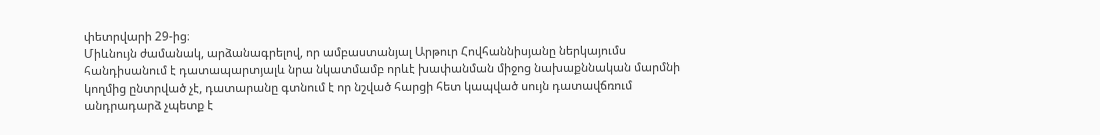փետրվարի 29-ից։
Միևնույն ժամանակ, արձանագրելով, որ ամբաստանյալ Արթուր Հովհաննիսյանը ներկայումս հանդիսանում է դատապարտյալև նրա նկատմամբ որևէ խափանման միջոց նախաքննական մարմնի կողմից ընտրված չէ, դատարանը գտնում է որ նշված հարցի հետ կապված սույն դատավճռում անդրադարձ չպետք է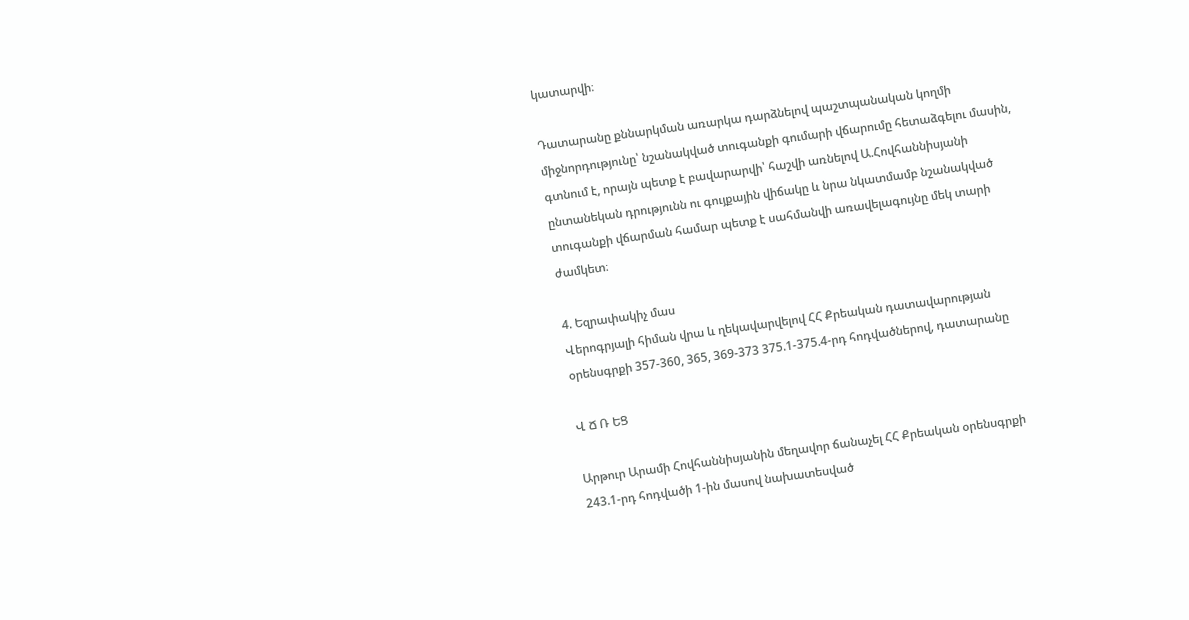կատարվի։

Դատարանը քննարկման առարկա դարձնելով պաշտպանական կողմի միջնորդությունը՝ նշանակված տուգանքի գումարի վճարումը հետաձգելու մասին, գտնում է, որայն պետք է բավարարվի՝ հաշվի առնելով Ա.Հովհաննիսյանի ընտանեկան դրությունն ու գույքային վիճակը և նրա նկատմամբ նշանակված տուգանքի վճարման համար պետք է սահմանվի առավելագույնը մեկ տարի ժամկետ։

4. Եզրափակիչ մաս
Վերոգրյալի հիման վրա և ղեկավարվելով ՀՀ Քրեական դատավարության օրենսգրքի 357-360, 365, 369-373 375.1-375.4-րդ հոդվածներով, դատարանը

Վ Ճ Ռ ԵՑ

Արթուր Արամի Հովհաննիսյանին մեղավոր ճանաչել ՀՀ Քրեական օրենսգրքի 243.1-րդ հոդվածի 1-ին մասով նախատեսված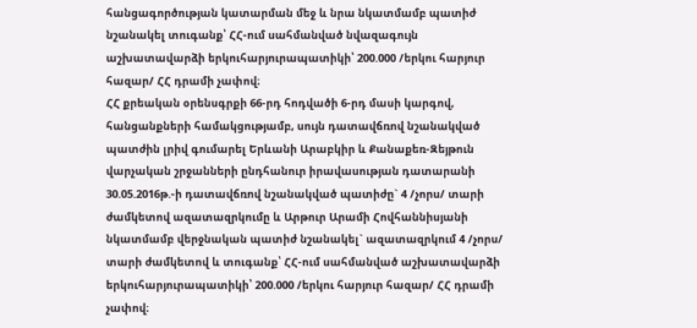հանցագործության կատարման մեջ և նրա նկատմամբ պատիժ նշանակել տուգանք՝ ՀՀ-ում սահմանված նվազագույն աշխատավարձի երկուհարյուրապատիկի՝ 200.000 /երկու հարյուր հազար/ ՀՀ դրամի չափով։
ՀՀ քրեական օրենսգրքի 66-րդ հոդվածի 6-րդ մասի կարգով, հանցանքների համակցությամբ, սույն դատավճռով նշանակված պատժին լրիվ գումարել Երևանի Արաբկիր և Քանաքեռ-Զեյթուն վարչական շրջանների ընդհանուր իրավասության դատարանի 30.05.2016թ.-ի դատավճռով նշանակված պատիժը` 4 /չորս/ տարի ժամկետով ազատազրկումը և Արթուր Արամի Հովհաննիսյանի նկատմամբ վերջնական պատիժ նշանակել` ազատազրկում 4 /չորս/ տարի ժամկետով և տուգանք՝ ՀՀ-ում սահմանված աշխատավարձի երկուհարյուրապատիկի՝ 200.000 /երկու հարյուր հազար/ ՀՀ դրամի չափով։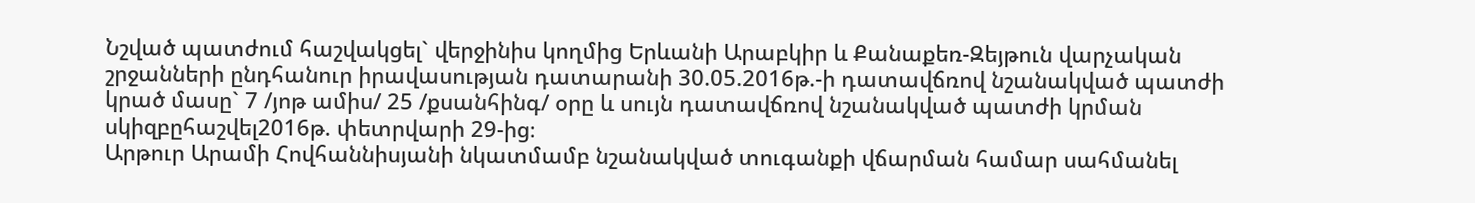Նշված պատժում հաշվակցել` վերջինիս կողմից Երևանի Արաբկիր և Քանաքեռ-Զեյթուն վարչական շրջանների ընդհանուր իրավասության դատարանի 30.05.2016թ.-ի դատավճռով նշանակված պատժի կրած մասը` 7 /յոթ ամիս/ 25 /քսանհինգ/ օրը և սույն դատավճռով նշանակված պատժի կրման սկիզբըհաշվել2016թ. փետրվարի 29-ից։
Արթուր Արամի Հովհաննիսյանի նկատմամբ նշանակված տուգանքի վճարման համար սահմանել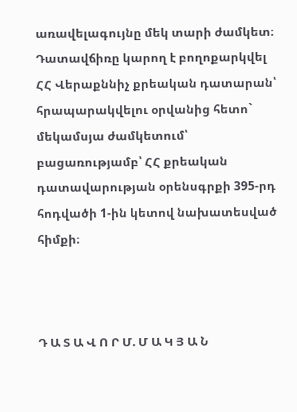առավելագույնը մեկ տարի ժամկետ։
Դատավճիռը կարող է բողոքարկվել ՀՀ Վերաքննիչ քրեական դատարան՝ հրապարակվելու օրվանից հետո` մեկամսյա ժամկետում՝ բացառությամբ՝ ՀՀ քրեական դատավարության օրենսգրքի 395-րդ հոդվածի 1-ին կետով նախատեսված հիմքի։



Դ Ա Տ Ա Վ Ո Ր Մ. Մ Ա Կ Յ Ա Ն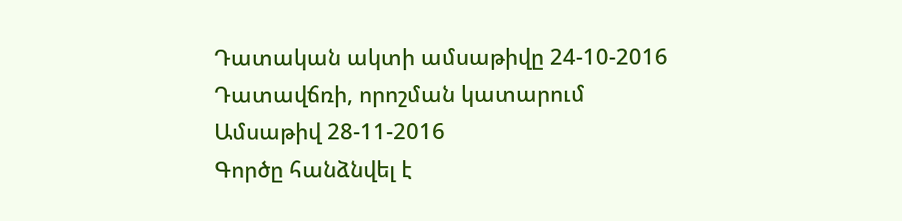Դատական ակտի ամսաթիվը 24-10-2016
Դատավճռի, որոշման կատարում
Ամսաթիվ 28-11-2016
Գործը հանձնվել է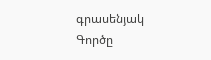գրասենյակ
Գործը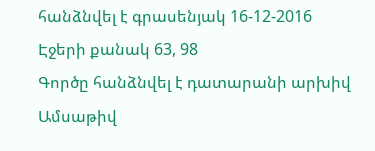հանձնվել է գրասենյակ 16-12-2016
Էջերի քանակ 63, 98
Գործը հանձնվել է դատարանի արխիվ
Ամսաթիվ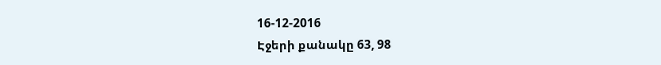16-12-2016
Էջերի քանակը 63, 98